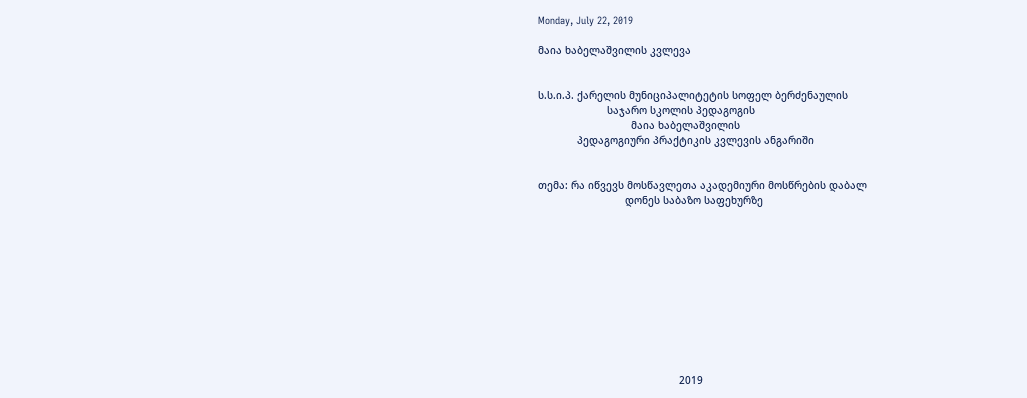Monday, July 22, 2019

მაია ხაბელაშვილის კვლევა


ს.ს.ი.პ. ქარელის მუნიციპალიტეტის სოფელ ბერძენაულის
                       საჯარო სკოლის პედაგოგის
                               მაია ხაბელაშვილის
             პედაგოგიური პრაქტიკის კვლევის ანგარიში


თემა: რა იწვევს მოსწავლეთა აკადემიური მოსწრების დაბალ
                             დონეს საბაზო საფეხურზე











                                               2019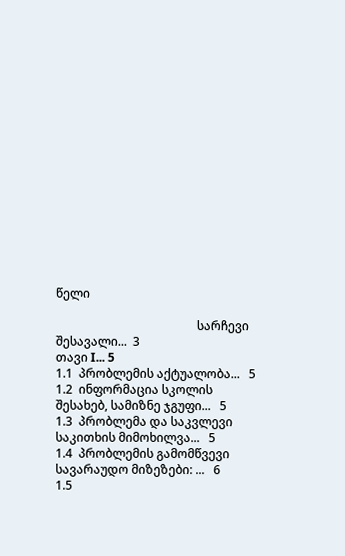წელი

                                               სარჩევი
შესავალი...  3
თავი I... 5
1.1  პრობლემის აქტუალობა...   5
1.2  ინფორმაცია სკოლის შესახებ, სამიზნე ჯგუფი...   5
1.3  პრობლემა და საკვლევი საკითხის მიმოხილვა...   5
1.4  პრობლემის გამომწვევი სავარაუდო მიზეზები: ...   6
1.5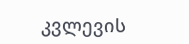კვლევის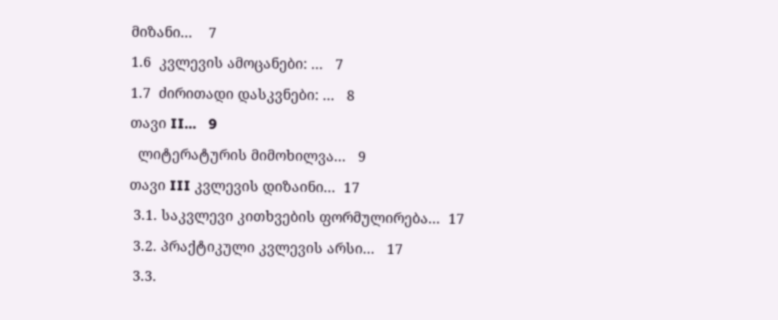მიზანი...    7
1.6  კვლევის ამოცანები: ...   7
1.7  ძირითადი დასკვნები: ...   8
თავი II...   9
  ლიტერატურის მიმოხილვა...   9
თავი III კვლევის დიზაინი...  17
 3.1. საკვლევი კითხვების ფორმულირება...  17
 3.2. პრაქტიკული კვლევის არსი...   17
 3.3.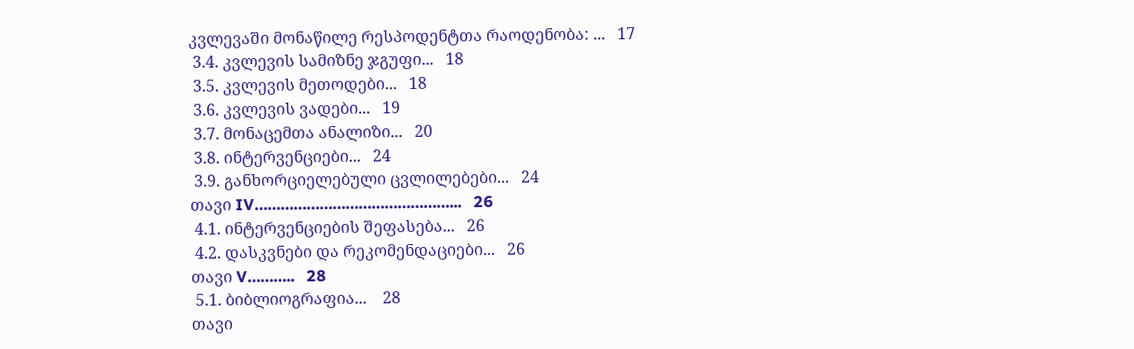კვლევაში მონაწილე რესპოდენტთა რაოდენობა: ...   17
 3.4. კვლევის სამიზნე ჯგუფი...   18
 3.5. კვლევის მეთოდები...   18
 3.6. კვლევის ვადები...   19
 3.7. მონაცემთა ანალიზი...   20
 3.8. ინტერვენციები...   24
 3.9. განხორციელებული ცვლილებები...   24
თავი IV………………………………………...   26
 4.1. ინტერვენციების შეფასება...   26
 4.2. დასკვნები და რეკომენდაციები...   26
თავი V………..   28
 5.1. ბიბლიოგრაფია...    28
თავი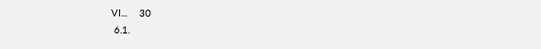VI...    30
 6.1.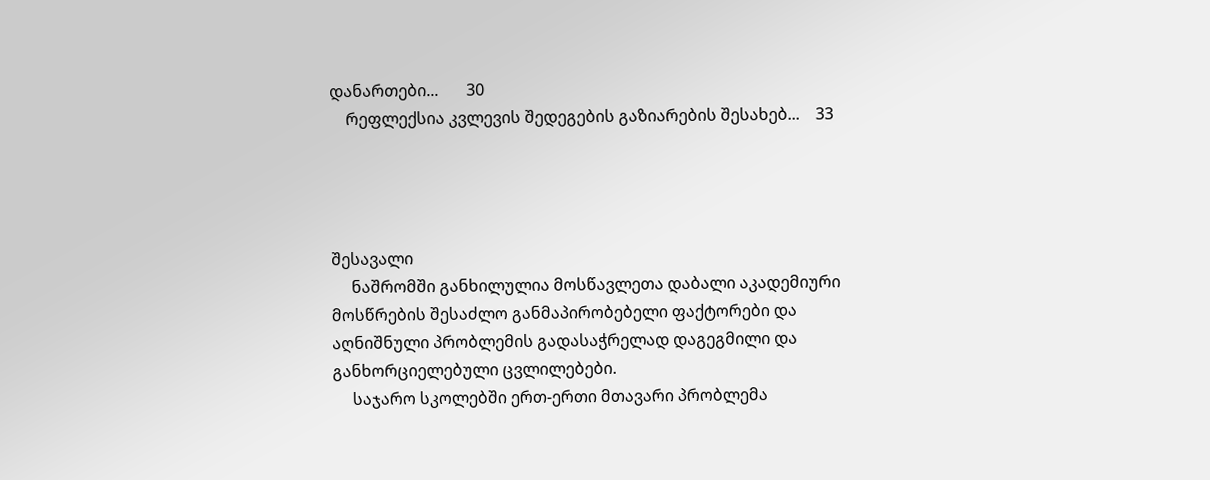დანართები...       30
    რეფლექსია კვლევის შედეგების გაზიარების შესახებ...    33




შესავალი
     ნაშრომში განხილულია მოსწავლეთა დაბალი აკადემიური მოსწრების შესაძლო განმაპირობებელი ფაქტორები და აღნიშნული პრობლემის გადასაჭრელად დაგეგმილი და განხორციელებული ცვლილებები.
     საჯარო სკოლებში ერთ-ერთი მთავარი პრობლემა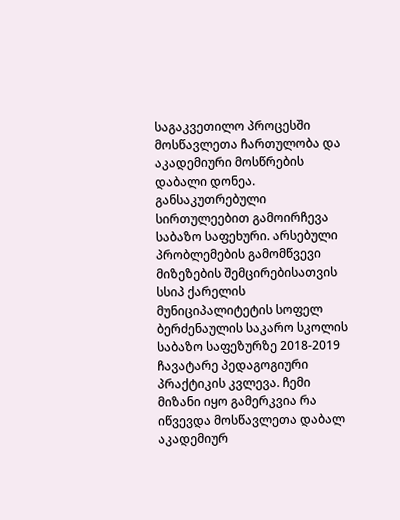საგაკვეთილო პროცესში მოსწავლეთა ჩართულობა და აკადემიური მოსწრების დაბალი დონეა. განსაკუთრებული სირთულეებით გამოირჩევა საბაზო საფეხური. არსებული პრობლემების გამომწვევი მიზეზების შემცირებისათვის სსიპ ქარელის მუნიციპალიტეტის სოფელ ბერძენაულის საკარო სკოლის საბაზო საფეზურზე 2018-2019 ჩავატარე პედაგოგიური პრაქტიკის კვლევა. ჩემი მიზანი იყო გამერკვია რა იწვევდა მოსწავლეთა დაბალ აკადემიურ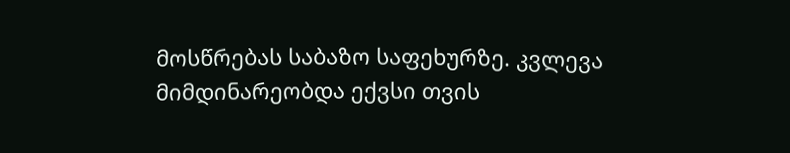მოსწრებას საბაზო საფეხურზე. კვლევა მიმდინარეობდა ექვსი თვის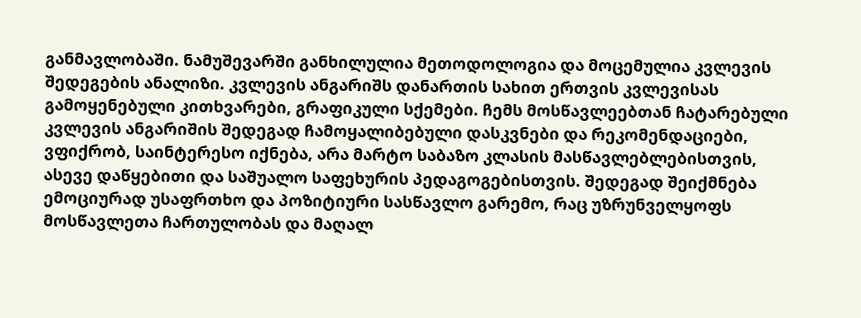განმავლობაში. ნამუშევარში განხილულია მეთოდოლოგია და მოცემულია კვლევის შედეგების ანალიზი. კვლევის ანგარიშს დანართის სახით ერთვის კვლევისას გამოყენებული კითხვარები, გრაფიკული სქემები. ჩემს მოსწავლეებთან ჩატარებული კვლევის ანგარიშის შედეგად ჩამოყალიბებული დასკვნები და რეკომენდაციები, ვფიქრობ, საინტერესო იქნება, არა მარტო საბაზო კლასის მასწავლებლებისთვის, ასევე დაწყებითი და საშუალო საფეხურის პედაგოგებისთვის. შედეგად შეიქმნება ემოციურად უსაფრთხო და პოზიტიური სასწავლო გარემო, რაც უზრუნველყოფს მოსწავლეთა ჩართულობას და მაღალ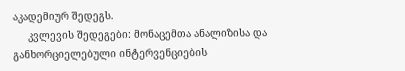აკადემიურ შედეგს.
     კვლევის შედეგები: მონაცემთა ანალიზისა და განხორციელებული ინტერვენციების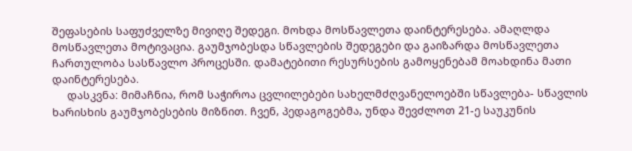შეფასების საფუძველზე მივიღე შედეგი. მოხდა მოსწავლეთა დაინტერესება. ამაღლდა მოსწავლეთა მოტივაცია. გაუმჯობესდა სწავლების შედეგები და გაიზარდა მოსწავლეთა ჩართულობა სასწავლო პროცესში. დამატებითი რესურსების გამოყენებამ მოახდინა მათი დაინტერესება.
     დასკვნა: მიმაჩნია, რომ საჭიროა ცვლილებები სახელმძღვანელოებში სწავლება- სწავლის ხარისხის გაუმჯობესების მიზნით. ჩვენ, პედაგოგებმა, უნდა შევძლოთ 21-ე საუკუნის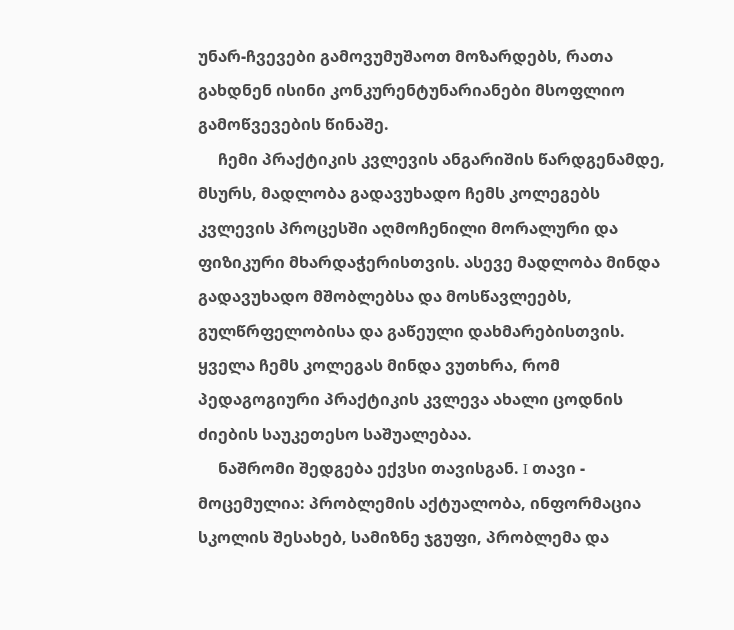უნარ-ჩვევები გამოვუმუშაოთ მოზარდებს, რათა გახდნენ ისინი კონკურენტუნარიანები მსოფლიო გამოწვევების წინაშე.
     ჩემი პრაქტიკის კვლევის ანგარიშის წარდგენამდე, მსურს, მადლობა გადავუხადო ჩემს კოლეგებს კვლევის პროცესში აღმოჩენილი მორალური და ფიზიკური მხარდაჭერისთვის. ასევე მადლობა მინდა გადავუხადო მშობლებსა და მოსწავლეებს, გულწრფელობისა და გაწეული დახმარებისთვის. ყველა ჩემს კოლეგას მინდა ვუთხრა, რომ პედაგოგიური პრაქტიკის კვლევა ახალი ცოდნის ძიების საუკეთესო საშუალებაა.
     ნაშრომი შედგება ექვსი თავისგან. I თავი - მოცემულია: პრობლემის აქტუალობა, ინფორმაცია სკოლის შესახებ, სამიზნე ჯგუფი, პრობლემა და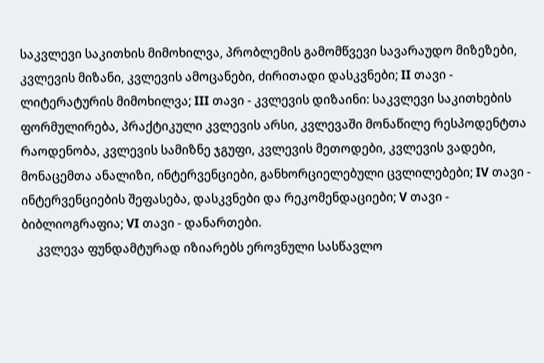საკვლევი საკითხის მიმოხილვა, პრობლემის გამომწვევი სავარაუდო მიზეზები, კვლევის მიზანი, კვლევის ამოცანები, ძირითადი დასკვნები; II თავი - ლიტერატურის მიმოხილვა; III თავი - კვლევის დიზაინი: საკვლევი საკითხების ფორმულირება, პრაქტიკული კვლევის არსი, კვლევაში მონაწილე რესპოდენტთა რაოდენობა, კვლევის სამიზნე ჯგუფი, კვლევის მეთოდები, კვლევის ვადები, მონაცემთა ანალიზი, ინტერვენციები, განხორციელებული ცვლილებები; IV თავი - ინტერვენციების შეფასება, დასკვნები და რეკომენდაციები; V თავი - ბიბლიოგრაფია; VI თავი - დანართები.
     კვლევა ფუნდამტურად იზიარებს ეროვნული სასწავლო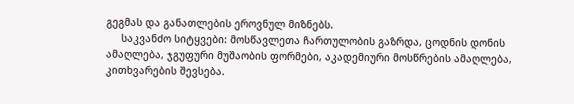გეგმას და განათლების ეროვნულ მიზნებს.
     საკვანძო სიტყვები: მოსწავლეთა ჩართულობის გაზრდა, ცოდნის დონის ამაღლება, ჯგუფური მუშაობის ფორმები, აკადემიური მოსწრების ამაღლება, კითხვარების შევსება.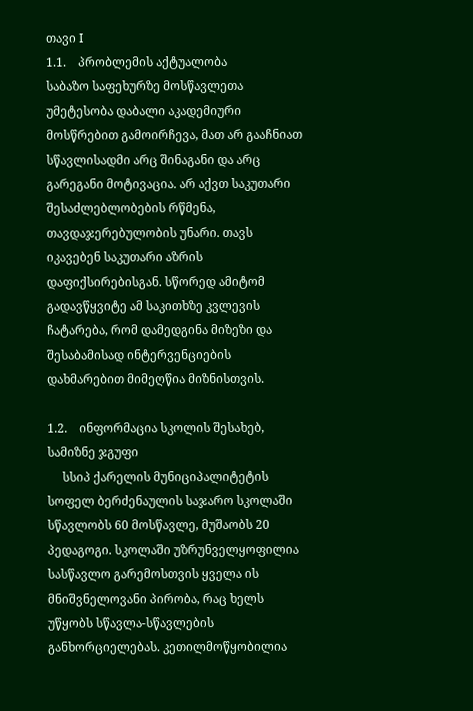თავი I
1.1.    პრობლემის აქტუალობა
საბაზო საფეხურზე მოსწავლეთა უმეტესობა დაბალი აკადემიური მოსწრებით გამოირჩევა, მათ არ გააჩნიათ სწავლისადმი არც შინაგანი და არც გარეგანი მოტივაცია. არ აქვთ საკუთარი შესაძლებლობების რწმენა, თავდაჯერებულობის უნარი. თავს იკავებენ საკუთარი აზრის დაფიქსირებისგან. სწორედ ამიტომ გადავწყვიტე ამ საკითხზე კვლევის ჩატარება, რომ დამედგინა მიზეზი და შესაბამისად ინტერვენციების დახმარებით მიმეღწია მიზნისთვის.

1.2.    ინფორმაცია სკოლის შესახებ, სამიზნე ჯგუფი
     სსიპ ქარელის მუნიციპალიტეტის სოფელ ბერძენაულის საჯარო სკოლაში სწავლობს 60 მოსწავლე, მუშაობს 20 პედაგოგი. სკოლაში უზრუნველყოფილია სასწავლო გარემოსთვის ყველა ის მნიშვნელოვანი პირობა, რაც ხელს უწყობს სწავლა-სწავლების განხორციელებას. კეთილმოწყობილია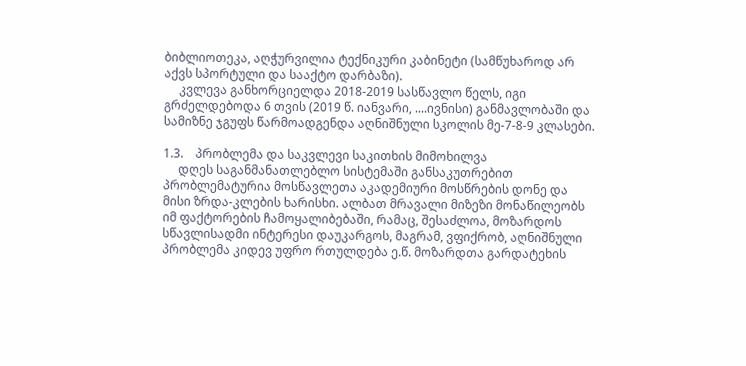ბიბლიოთეკა, აღჭურვილია ტექნიკური კაბინეტი (სამწუხაროდ არ აქვს სპორტული და სააქტო დარბაზი).
     კვლევა განხორციელდა 2018-2019 სასწავლო წელს, იგი გრძელდებოდა 6 თვის (2019 წ. იანვარი, ....ივნისი) განმავლობაში და სამიზნე ჯგუფს წარმოადგენდა აღნიშნული სკოლის მე-7-8-9 კლასები.

1.3.    პრობლემა და საკვლევი საკითხის მიმოხილვა
     დღეს საგანმანათლებლო სისტემაში განსაკუთრებით პრობლემატურია მოსწავლეთა აკადემიური მოსწრების დონე და მისი ზრდა-კლების ხარისხი. ალბათ მრავალი მიზეზი მონაწილეობს იმ ფაქტორების ჩამოყალიბებაში, რამაც, შესაძლოა, მოზარდოს სწავლისადმი ინტერესი დაუკარგოს, მაგრამ, ვფიქრობ, აღნიშნული პრობლემა კიდევ უფრო რთულდება ე.წ. მოზარდთა გარდატეხის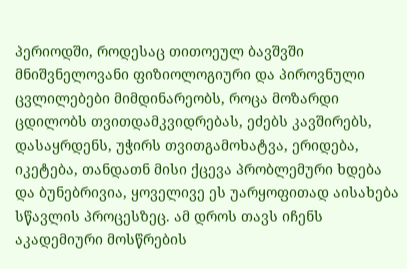პერიოდში, როდესაც თითოეულ ბავშვში მნიშვნელოვანი ფიზიოლოგიური და პიროვნული ცვლილებები მიმდინარეობს, როცა მოზარდი ცდილობს თვითდამკვიდრებას, ეძებს კავშირებს, დასაყრდენს, უჭირს თვითგამოხატვა, ერიდება, იკეტება, თანდათნ მისი ქცევა პრობლემური ხდება და ბუნებრივია, ყოველივე ეს უარყოფითად აისახება სწავლის პროცესზეც. ამ დროს თავს იჩენს აკადემიური მოსწრების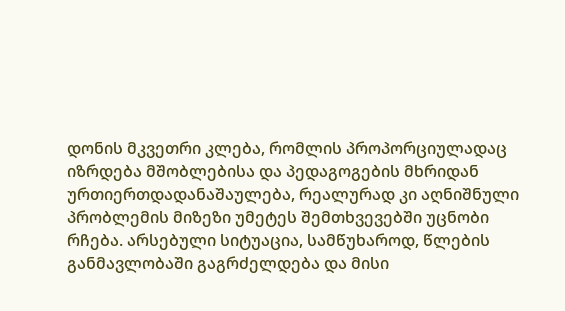დონის მკვეთრი კლება, რომლის პროპორციულადაც იზრდება მშობლებისა და პედაგოგების მხრიდან ურთიერთდადანაშაულება, რეალურად კი აღნიშნული პრობლემის მიზეზი უმეტეს შემთხვევებში უცნობი რჩება. არსებული სიტუაცია, სამწუხაროდ, წლების განმავლობაში გაგრძელდება და მისი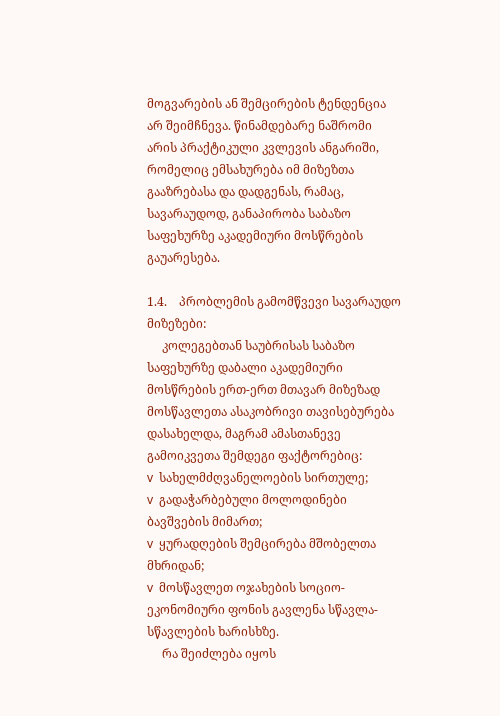მოგვარების ან შემცირების ტენდენცია არ შეიმჩნევა. წინამდებარე ნაშრომი არის პრაქტიკული კვლევის ანგარიში, რომელიც ემსახურება იმ მიზეზთა გააზრებასა და დადგენას, რამაც, სავარაუდოდ, განაპირობა საბაზო საფეხურზე აკადემიური მოსწრების გაუარესება.

1.4.    პრობლემის გამომწვევი სავარაუდო მიზეზები:
     კოლეგებთან საუბრისას საბაზო საფეხურზე დაბალი აკადემიური მოსწრების ერთ-ერთ მთავარ მიზეზად მოსწავლეთა ასაკობრივი თავისებურება დასახელდა, მაგრამ ამასთანევე გამოიკვეთა შემდეგი ფაქტორებიც:
v  სახელმძღვანელოების სირთულე;
v  გადაჭარბებული მოლოდინები ბავშვების მიმართ;
v  ყურადღების შემცირება მშობელთა მხრიდან;
v  მოსწავლეთ ოჯახების სოციო-ეკონომიური ფონის გავლენა სწავლა-სწავლების ხარისხზე.
     რა შეიძლება იყოს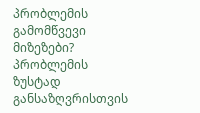პრობლემის გამომწვევი მიზეზები? პრობლემის ზუსტად განსაზღვრისთვის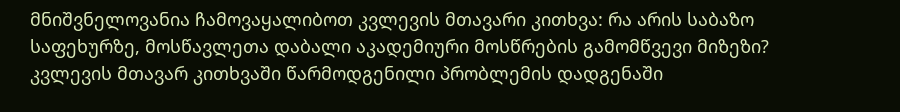მნიშვნელოვანია ჩამოვაყალიბოთ კვლევის მთავარი კითხვა: რა არის საბაზო საფეხურზე, მოსწავლეთა დაბალი აკადემიური მოსწრების გამომწვევი მიზეზი?
კვლევის მთავარ კითხვაში წარმოდგენილი პრობლემის დადგენაში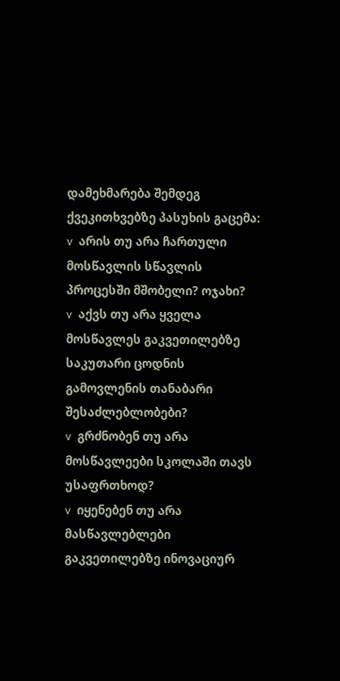დამეხმარება შემდეგ ქვეკითხვებზე პასუხის გაცემა:
v  არის თუ არა ჩართული მოსწავლის სწავლის პროცესში მშობელი? ოჯახი?
v  აქვს თუ არა ყველა მოსწავლეს გაკვეთილებზე საკუთარი ცოდნის გამოვლენის თანაბარი შესაძლებლობები?
v  გრძნობენ თუ არა მოსწავლეები სკოლაში თავს უსაფრთხოდ?
v  იყენებენ თუ არა მასწავლებლები გაკვეთილებზე ინოვაციურ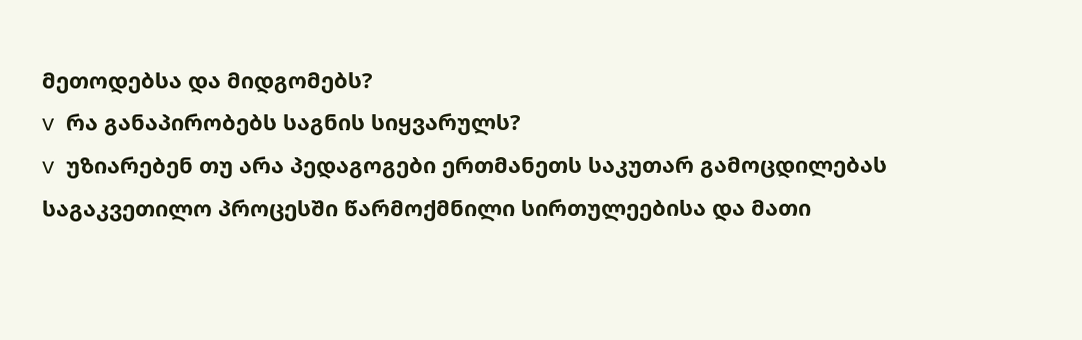მეთოდებსა და მიდგომებს?
v  რა განაპირობებს საგნის სიყვარულს?
v  უზიარებენ თუ არა პედაგოგები ერთმანეთს საკუთარ გამოცდილებას საგაკვეთილო პროცესში წარმოქმნილი სირთულეებისა და მათი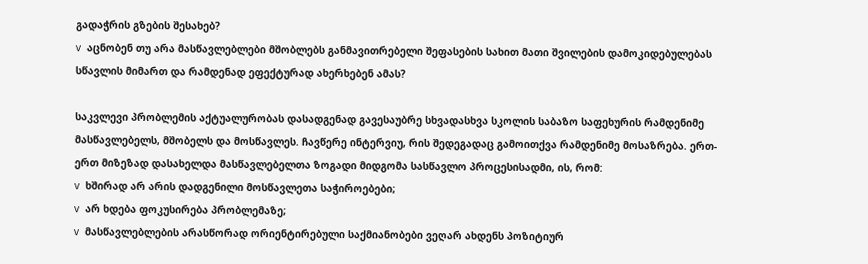გადაჭრის გზების შესახებ?
v  აცნობენ თუ არა მასწავლებლები მშობლებს განმავითრებელი შეფასების სახით მათი შვილების დამოკიდებულებას სწავლის მიმართ და რამდენად ეფექტურად ახერხებენ ამას?

საკვლევი პრობლემის აქტუალურობას დასადგენად გავესაუბრე სხვადასხვა სკოლის საბაზო საფეხურის რამდენიმე მასწავლებელს, მშობელს და მოსწავლეს. ჩავწერე ინტერვიუ, რის შედეგადაც გამოითქვა რამდენიმე მოსაზრება. ერთ-ერთ მიზეზად დასახელდა მასწავლებელთა ზოგადი მიდგომა სასწავლო პროცესისადმი, ის, რომ:
v  ხშირად არ არის დადგენილი მოსწავლეთა საჭიროებები;
v  არ ხდება ფოკუსირება პრობლემაზე;
v  მასწავლებლების არასწორად ორიენტირებული საქმიანობები ვეღარ ახდენს პოზიტიურ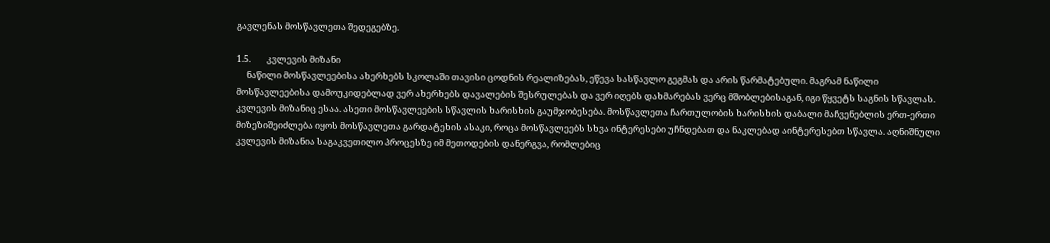გავლენას მოსწავლეთა შედეგებზე.

1.5.        კვლევის მიზანი
     ნაწილი მოსწავლეებისა ახერხებს სკოლაში თავისი ცოდნის რეალიზებას, ეწევა სასწავლო გეგმას და არის წარმატებული. მაგრამ ნაწილი მოსწავლეებისა დამოუკიდებლად ვერ ახერხებს დავალების შესრულებას და ვერ იღებს დახმარებას ვერც მშობლებისაგან, იგი წყვეტს საგნის სწავლას. კვლევის მიზანიც ესაა. ასეთი მოსწავლეების სწავლის ხარისხის გაუმჯობესება. მოსწავლეთა ჩართულობის ხარისხის დაბალი მაჩვენებლის ერთ-ერთი მიზეზიშეიძლება იყოს მოსწავლეთა გარდატეხის ასაკი, როცა მოსწავლეებს სხვა ინტერესები უჩნდებათ და ნაკლებად აინტერესებთ სწავლა. აღნიშნული კვლევის მიზანია საგაკვეთილო პროცესზე იმ მეთოდების დანერგვა, რომლებიც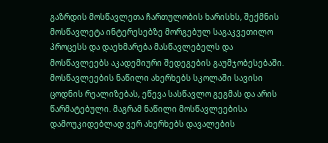გაზრდის მოსწავლეთა ჩართულობის ხარისხს, შექმნის მოსწავლეტა ინტერესებზე მორგებულ საგაკვეთილო პროცესს და დაეხმარება მასწავლებელს და მოსწავლეებს აკადემიური შედეგების გაუმჯობესებაში. მოსწავლეების ნაწილი ახერხებს სკოლაში სავისი ცოდნის რეალიზებას, ეწევა სასწავლო გეგმას და არის წარმატებული. მაგრამ ნაწილი მოსწავლეებისა დამოუკიდებლად ვერ ახერხებს დავალების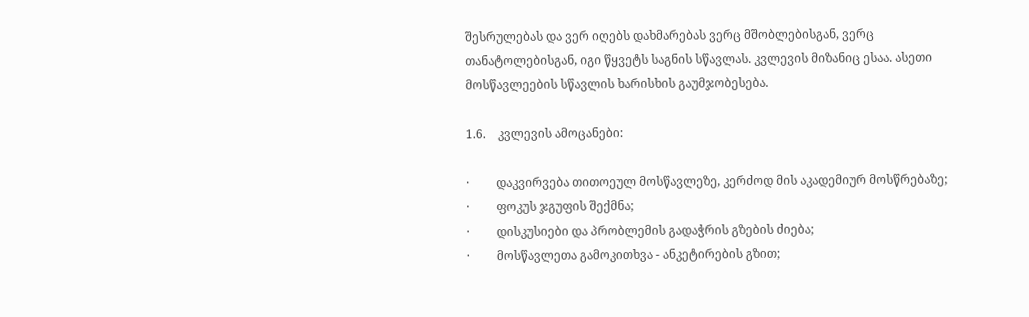შესრულებას და ვერ იღებს დახმარებას ვერც მშობლებისგან, ვერც თანატოლებისგან, იგი წყვეტს საგნის სწავლას. კვლევის მიზანიც ესაა. ასეთი მოსწავლეების სწავლის ხარისხის გაუმჯობესება.

1.6.    კვლევის ამოცანები:

·         დაკვირვება თითოეულ მოსწავლეზე, კერძოდ მის აკადემიურ მოსწრებაზე;
·         ფოკუს ჯგუფის შექმნა;
·         დისკუსიები და პრობლემის გადაჭრის გზების ძიება;
·         მოსწავლეთა გამოკითხვა - ანკეტირების გზით;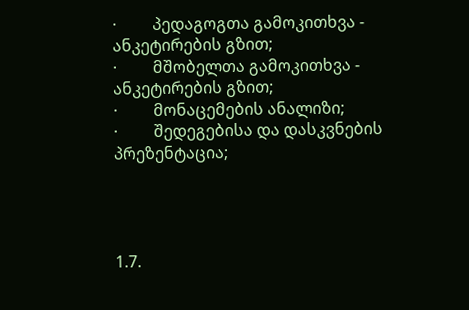·         პედაგოგთა გამოკითხვა - ანკეტირების გზით;
·         მშობელთა გამოკითხვა - ანკეტირების გზით;
·         მონაცემების ანალიზი;
·         შედეგებისა და დასკვნების პრეზენტაცია;




1.7.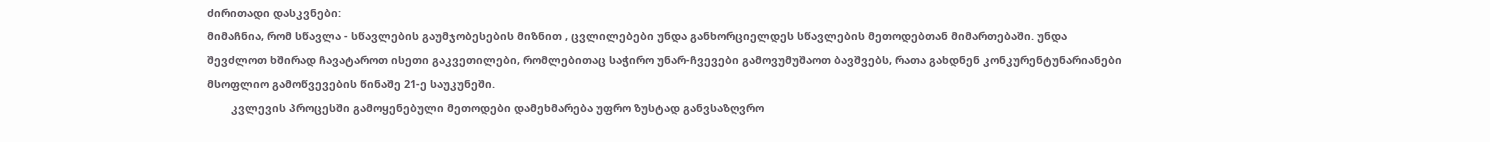ძირითადი დასკვნები:
მიმაჩნია, რომ სწავლა - სწავლების გაუმჯობესების მიზნით , ცვლილებები უნდა განხორციელდეს სწავლების მეთოდებთან მიმართებაში. უნდა შევძლოთ ხშირად ჩავატაროთ ისეთი გაკვეთილები, რომლებითაც საჭირო უნარ-ჩვევები გამოვუმუშაოთ ბავშვებს, რათა გახდნენ კონკურენტუნარიანები მსოფლიო გამოწვევების წინაშე 21-ე საუკუნეში.
        კვლევის პროცესში გამოყენებული მეთოდები დამეხმარება უფრო ზუსტად განვსაზღვრო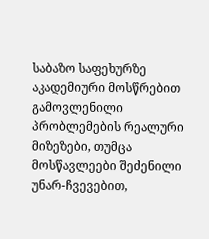საბაზო საფეხურზე აკადემიური მოსწრებით გამოვლენილი პრობლემების რეალური მიზეზები, თუმცა მოსწავლეები შეძენილი უნარ-ჩვევებით,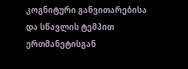კოგნიტური განვითარებისა და სწავლის ტემპით ერთმანეტისგან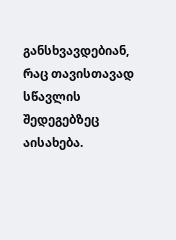განსხვავდებიან, რაც თავისთავად სწავლის შედეგებზეც აისახება.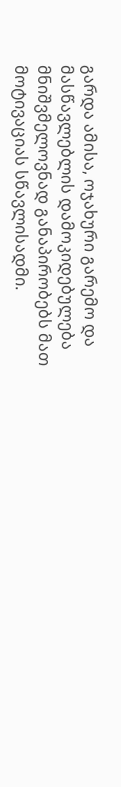გარდა ამისა, ოჯახური გარემო და მასწავლებლის დამოკიდებულება მნიშვმელოვნად განაპირობებს მათ მოტივაციას სწავლისადმი.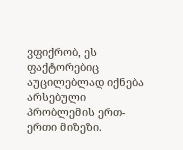ვფიქრობ, ეს ფაქტორებიც აუცილებლად იქნება არსებული პრობლემის ერთ-ერთი მიზეზი.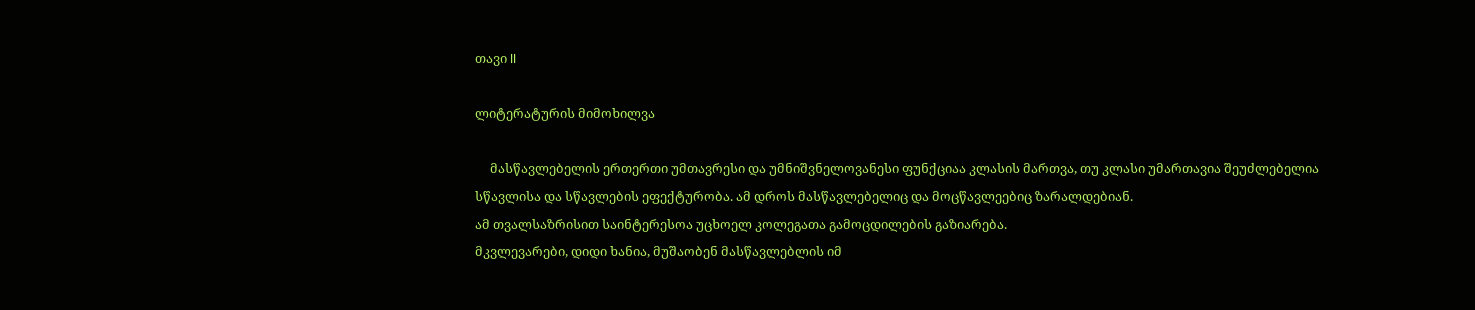თავი II

ლიტერატურის მიმოხილვა

     მასწავლებელის ერთერთი უმთავრესი და უმნიშვნელოვანესი ფუნქციაა კლასის მართვა, თუ კლასი უმართავია შეუძლებელია სწავლისა და სწავლების ეფექტურობა. ამ დროს მასწავლებელიც და მოცწავლეებიც ზარალდებიან.
ამ თვალსაზრისით საინტერესოა უცხოელ კოლეგათა გამოცდილების გაზიარება.
მკვლევარები, დიდი ხანია, მუშაობენ მასწავლებლის იმ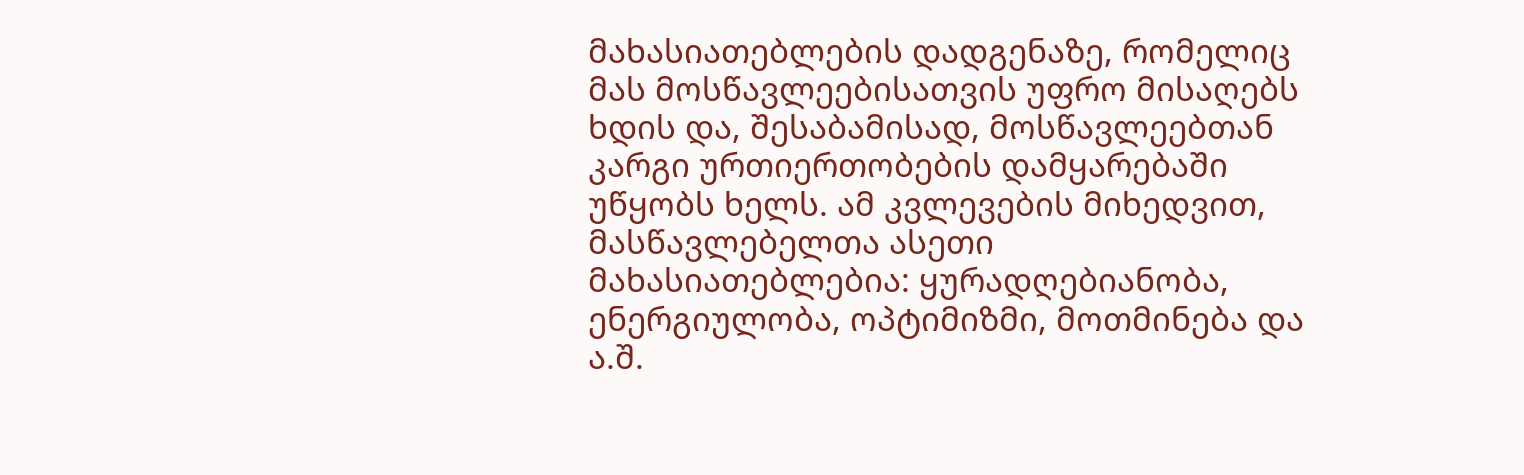მახასიათებლების დადგენაზე, რომელიც მას მოსწავლეებისათვის უფრო მისაღებს ხდის და, შესაბამისად, მოსწავლეებთან კარგი ურთიერთობების დამყარებაში უწყობს ხელს. ამ კვლევების მიხედვით, მასწავლებელთა ასეთი მახასიათებლებია: ყურადღებიანობა, ენერგიულობა, ოპტიმიზმი, მოთმინება და ა.შ.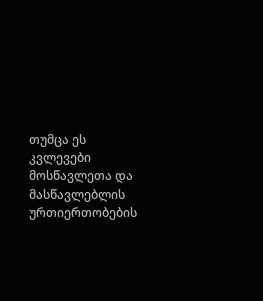თუმცა ეს კვლევები მოსწავლეთა და მასწავლებლის ურთიერთობების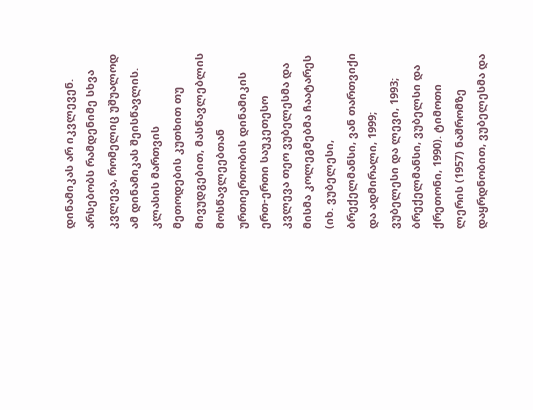დინამიკას არ იკვლევენ. არსებობს რამდენიმე სხვა კვლევა, რომელიც უშუალოდ ამ დინამიკას შეისწავლის.
კლასის მართვის მეთოდების კუთხით თუ მივუდგებით, მასწავლებლის მოსწავლეებთან ურთიერთობის დინამიკის ერთ-ერთი საუკეთესო კვლევა თეო ვუბელესმა და მისმა კოლეგმებმა ჩაატარეს (იხ. ვუბელესი, ბრექელმანსი, ვან თართვიქი და ადმირალი, 1999; ვუბელესი და ლევი, 1993; ბრექელმანსი, ვუბელსი და ქრეთონი, 1990). ტიმოთი ლერის (1957) ნაშრომზე დაყრდნობით, ვუბელესმა და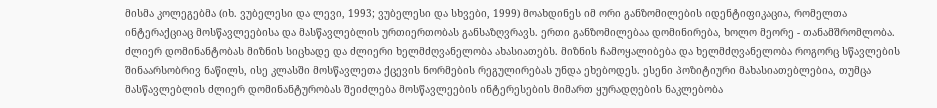მისმა კოლეგებმა (იხ. ვუბელესი და ლევი, 1993; ვუბელესი და სხვები, 1999) მოახდინეს იმ ორი განზომილების იდენტიფიკაცია, რომელთა ინტერაქციაც მოსწავლეებისა და მასწავლებლის ურთიერთობას განსაზღვრავს. ერთი განზომილებაა დომინირება, ხოლო მეორე - თანამშრომლობა.
ძლიერ დომინანტობას მიზნის სიცხადე და ძლიერი ხელმძღვანელობა ახასიათებს. მიზნის ჩამოყალიბება და ხელმძღვანელობა როგორც სწავლების შინაარსობრივ ნაწილს, ისე კლასში მოსწავლეთა ქცევის ნორმების რეგულირებას უნდა ეხებოდეს. ესენი პოზიტიური მახასიათებლებია, თუმცა მასწავლებლის ძლიერ დომინანტურობას შეიძლება მოსწავლეების ინტერესების მიმართ ყურადღების ნაკლებობა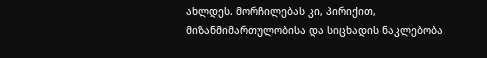ახლდეს. მორჩილებას კი, პირიქით, მიზანმიმართულობისა და სიცხადის ნაკლებობა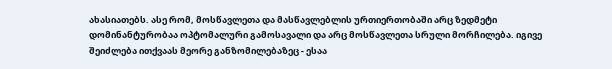ახასიათებს. ასე რომ, მოსწავლეთა და მასწავლებლის ურთიერთობაში არც ზედმეტი დომინანტურობაა ოპტომალური გამოსავალი და არც მოსწავლეთა სრული მორჩილება. იგივე შეიძლება ითქვაას მეორე განზომილებაზეც - ესაა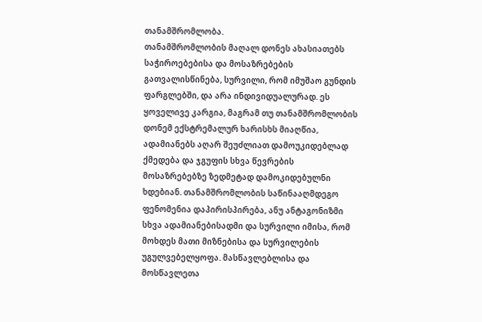თანამშრომლობა.
თანამშრომლობის მაღალ დონეს ახასიათებს საჭიროებებისა და მოსაზრებების გათვალისწინება, სურვილი, რომ იმუშაო გუნდის ფარგლებში, და არა ინდივიდუალურად. ეს ყოველივე კარგია, მაგრამ თუ თანამშრომლობის დონემ ექსტრემალურ ხარისხს მიაღწია, ადამიანებს აღარ შეუძლიათ დამოუკიდებლად ქმედება და ჯგუფის სხვა წევრების მოსაზრებებზე ზედმეტად დამოკიდებულნი ხდებიან. თანამშრომლობის საწინააღმდეგო ფენომენია დაპირისპირება, ანუ ანტაგონიზმი სხვა ადამიანებისადმი და სურვილი იმისა, რომ მოხდეს მათი მიზნებისა და სურვილების უგულვებელყოფა. მასწავლებლისა და მოსწავლეთა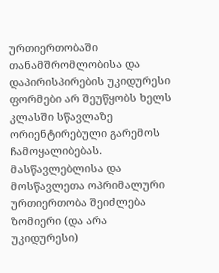ურთიერთობაში თანამშრომლობისა და დაპირისპირების უკიდურესი ფორმები არ შეუწყობს ხელს კლასში სწავლაზე ორიენტირებული გარემოს ჩამოყალიბებას. მასწავლებლისა და მოსწავლეთა ოპრიმალური ურთიერთობა შეიძლება ზომიერი (და არა უკიდურესი)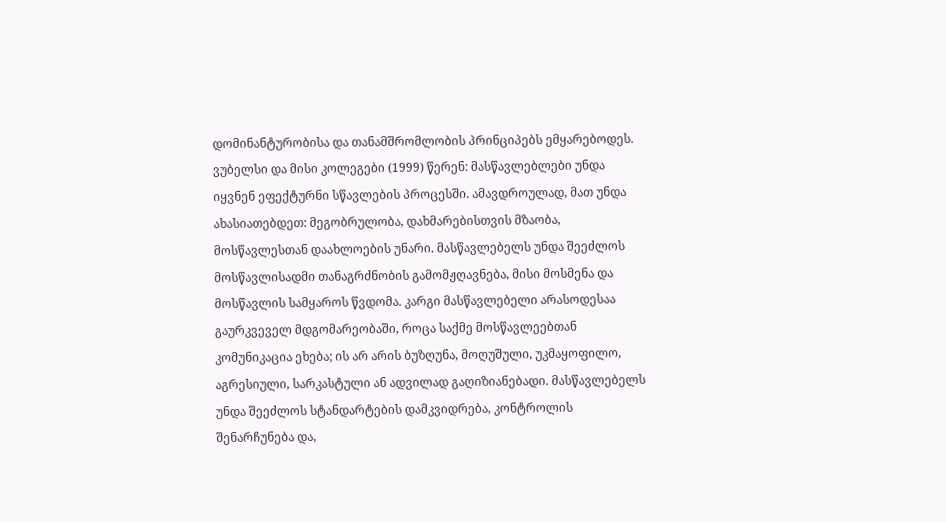დომინანტურობისა და თანამშრომლობის პრინციპებს ემყარებოდეს.
ვუბელსი და მისი კოლეგები (1999) წერენ: მასწავლებლები უნდა იყვნენ ეფექტურნი სწავლების პროცესში. ამავდროულად, მათ უნდა ახასიათებდეთ: მეგობრულობა, დახმარებისთვის მზაობა, მოსწავლესთან დაახლოების უნარი. მასწავლებელს უნდა შეეძლოს მოსწავლისადმი თანაგრძნობის გამომჟღავნება, მისი მოსმენა და მოსწავლის სამყაროს წვდომა. კარგი მასწავლებელი არასოდესაა გაურკვეველ მდგომარეობაში, როცა საქმე მოსწავლეებთან კომუნიკაცია ეხება; ის არ არის ბუზღუნა, მოღუშული, უკმაყოფილო, აგრესიული, სარკასტული ან ადვილად გაღიზიანებადი. მასწავლებელს უნდა შეეძლოს სტანდარტების დამკვიდრება, კონტროლის შენარჩუნება და,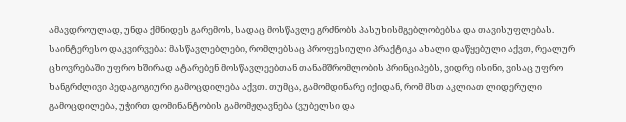ამავდროულად, უნდა ქმნიდეს გარემოს, სადაც მოსწავლე გრძნობს პასუხისმგებლობებსა და თავისუფლებას.
საინტერესო დაკვირვება: მასწავლებლები, რომლებსაც პროფესიული პრაქტიკა ახალი დაწყებული აქვთ, რეალურ ცხოვრებაში უფრო ხშირად ატარებენ მოსწავლეებთან თანამშრომლობის პრინციპებს, ვიდრე ისინი, ვისაც უფრო ხანგრძლივი პედაგოგიური გამოცდილება აქვთ. თუმცა, გამომდინარე იქიდან, რომ მსთ აკლიათ ლიდერული გამოცდილება, უჭირთ დომინანტობის გამომჟღავნება (ვუბელსი და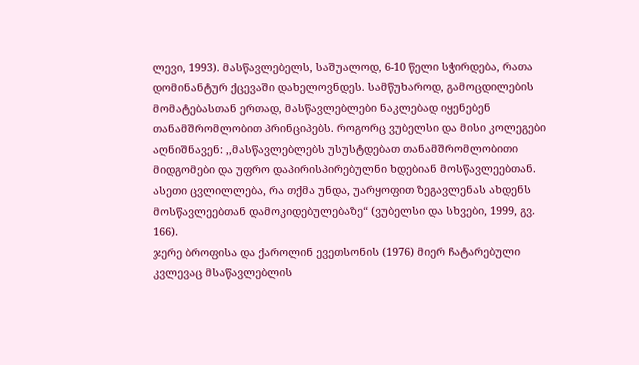ლევი, 1993). მასწავლებელს, საშუალოდ, 6-10 წელი სჭირდება, რათა დომინანტურ ქცევაში დახელოვნდეს. სამწუხაროდ, გამოცდილების მომატებასთან ერთად, მასწავლებლები ნაკლებად იყენებენ თანამშრომლობით პრინციპებს. როგორც ვუბელსი და მისი კოლეგები აღნიშნავენ: ,,მასწავლებლებს უსუსტდებათ თანამშრომლობითი მიდგომები და უფრო დაპირისპირებულნი ხდებიან მოსწავლეებთან. ასეთი ცვლილლება, რა თქმა უნდა, უარყოფით ზეგავლენას ახდენს მოსწავლეებთან დამოკიდებულებაზე“ (ვუბელსი და სხვები, 1999, გვ. 166).
ჯერე ბროფისა და ქაროლინ ევეთსონის (1976) მიერ ჩატარებული კვლევაც მსაწავლებლის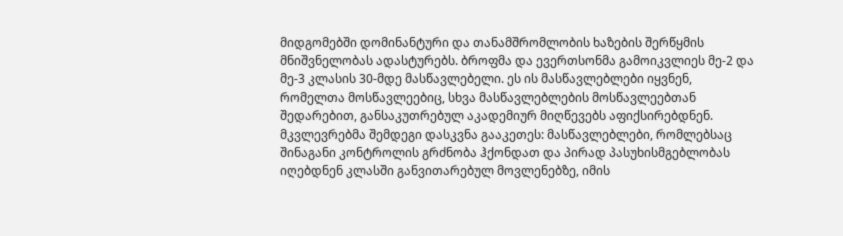მიდგომებში დომინანტური და თანამშრომლობის ხაზების შერწყმის მნიშვნელობას ადასტურებს. ბროფმა და ევერთსონმა გამოიკვლიეს მე-2 და მე-3 კლასის 30-მდე მასწავლებელი. ეს ის მასწავლებლები იყვნენ, რომელთა მოსწავლეებიც, სხვა მასწავლებლების მოსწავლეებთან შედარებით, განსაკუთრებულ აკადემიურ მიღწევებს აფიქსირებდნენ. მკვლევრებმა შემდეგი დასკვნა გააკეთეს: მასწავლებლები, რომლებსაც შინაგანი კონტროლის გრძნობა ჰქონდათ და პირად პასუხისმგებლობას იღებდნენ კლასში განვითარებულ მოვლენებზე, იმის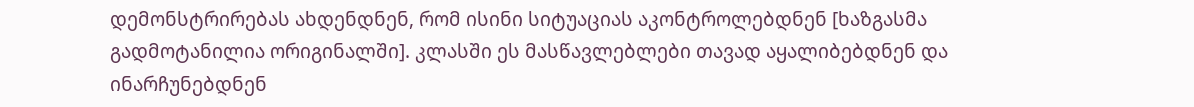დემონსტრირებას ახდენდნენ, რომ ისინი სიტუაციას აკონტროლებდნენ [ხაზგასმა გადმოტანილია ორიგინალში]. კლასში ეს მასწავლებლები თავად აყალიბებდნენ და ინარჩუნებდნენ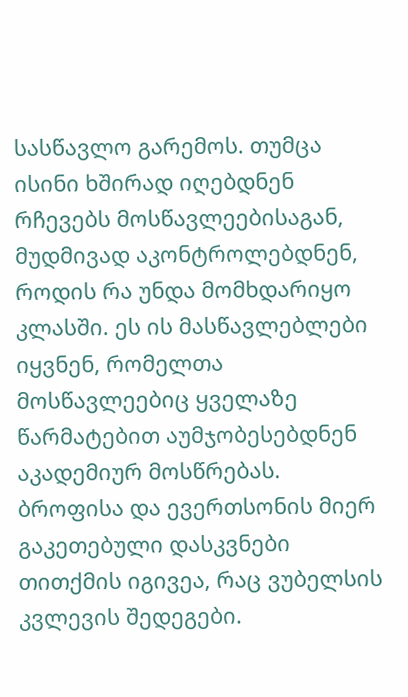სასწავლო გარემოს. თუმცა ისინი ხშირად იღებდნენ რჩევებს მოსწავლეებისაგან, მუდმივად აკონტროლებდნენ, როდის რა უნდა მომხდარიყო კლასში. ეს ის მასწავლებლები იყვნენ, რომელთა მოსწავლეებიც ყველაზე წარმატებით აუმჯობესებდნენ აკადემიურ მოსწრებას. ბროფისა და ევერთსონის მიერ გაკეთებული დასკვნები თითქმის იგივეა, რაც ვუბელსის კვლევის შედეგები.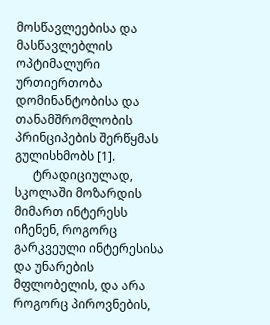მოსწავლეებისა და მასწავლებლის ოპტიმალური ურთიერთობა დომინანტობისა და თანამშრომლობის პრინციპების შერწყმას გულისხმობს [1].
      ტრადიციულად, სკოლაში მოზარდის მიმართ ინტერესს იჩენენ, როგორც გარკვეული ინტერესისა და უნარების მფლობელის, და არა როგორც პიროვნების,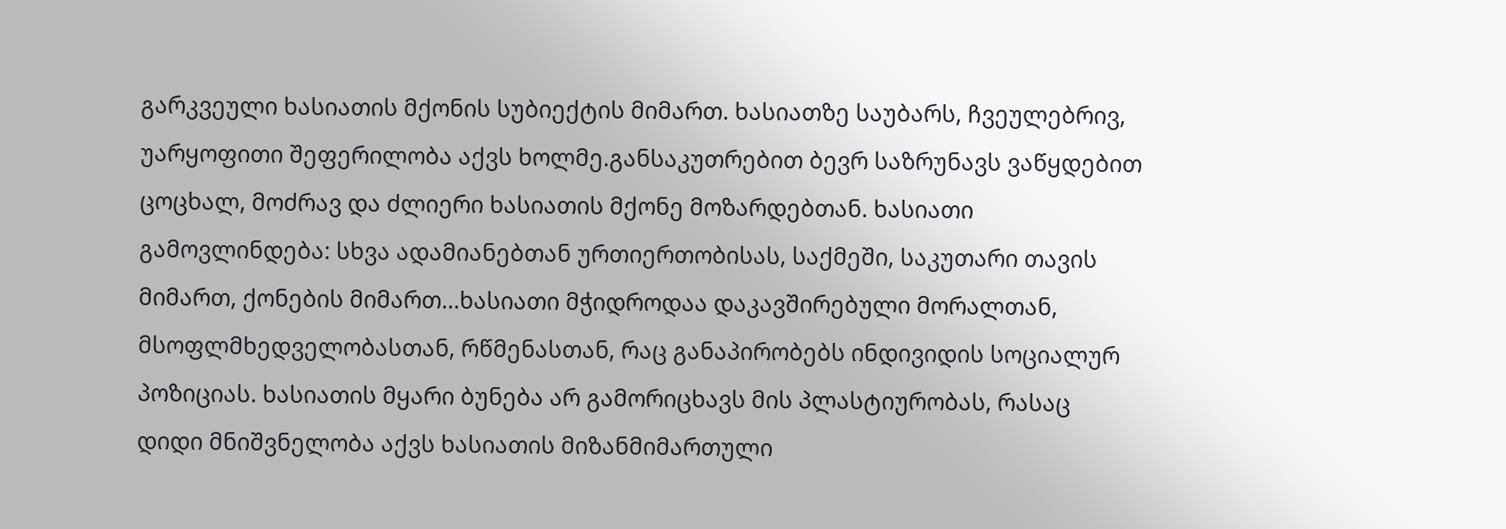გარკვეული ხასიათის მქონის სუბიექტის მიმართ. ხასიათზე საუბარს, ჩვეულებრივ, უარყოფითი შეფერილობა აქვს ხოლმე.განსაკუთრებით ბევრ საზრუნავს ვაწყდებით ცოცხალ, მოძრავ და ძლიერი ხასიათის მქონე მოზარდებთან. ხასიათი გამოვლინდება: სხვა ადამიანებთან ურთიერთობისას, საქმეში, საკუთარი თავის მიმართ, ქონების მიმართ...ხასიათი მჭიდროდაა დაკავშირებული მორალთან, მსოფლმხედველობასთან, რწმენასთან, რაც განაპირობებს ინდივიდის სოციალურ პოზიციას. ხასიათის მყარი ბუნება არ გამორიცხავს მის პლასტიურობას, რასაც დიდი მნიშვნელობა აქვს ხასიათის მიზანმიმართული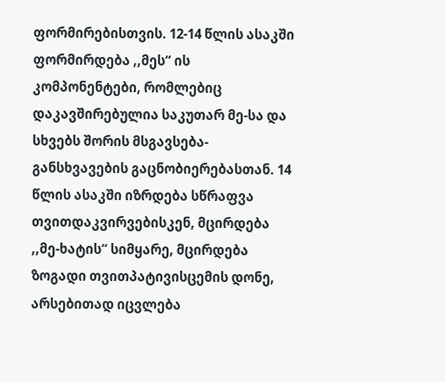ფორმირებისთვის. 12-14 წლის ასაკში ფორმირდება ,,მეს“ ის კომპონენტები, რომლებიც დაკავშირებულია საკუთარ მე-სა და სხვებს შორის მსგავსება-განსხვავების გაცნობიერებასთან. 14 წლის ასაკში იზრდება სწრაფვა თვითდაკვირვებისკენ, მცირდება ,,მე-ხატის“ სიმყარე, მცირდება ზოგადი თვითპატივისცემის დონე, არსებითად იცვლება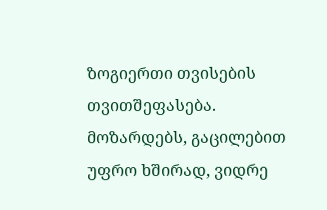ზოგიერთი თვისების თვითშეფასება. მოზარდებს, გაცილებით უფრო ხშირად, ვიდრე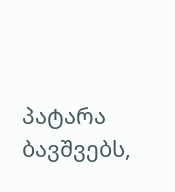პატარა ბავშვებს,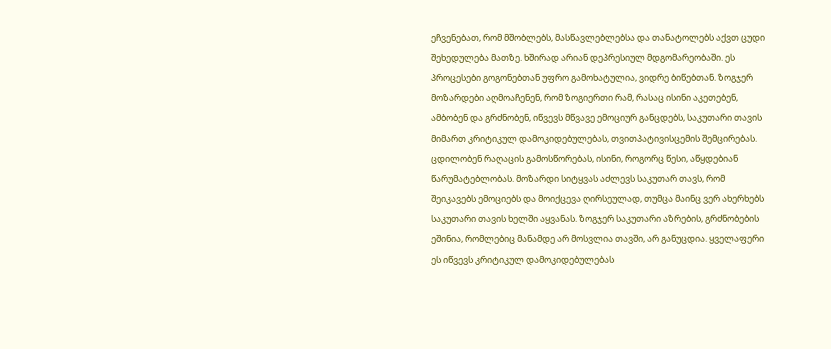ეჩვენებათ, რომ მშობლებს, მასწავლებლებსა და თანატოლებს აქვთ ცუდი შეხედულება მათზე. ხშირად არიან დეპრესიულ მდგომარეობაში. ეს პროცესები გოგონებთან უფრო გამოხატულია, ვიდრე ბიწებთან. ზოგჯერ მოზარდები აღმოაჩენენ, რომ ზოგიერთი რამ, რასაც ისინი აკეთებენ, ამბობენ და გრძნობენ, იწვევს მწვავე ემოციურ განცდებს, საკუთარი თავის მიმართ კრიტიკულ დამოკიდებულებას, თვითპატივისცემის შემცირებას. ცდილობენ რაღაცის გამოსწორებას, ისინი, როგორც წესი, აწყდებიან წარუმატებლობას. მოზარდი სიტყვას აძლევს საკუთარ თავს, რომ შეიკავებს ემოციებს და მოიქცევა ღირსეულად, თუმცა მაინც ვერ ახერხებს საკუთარი თავის ხელში აყვანას. ზოგჯერ საკუთარი აზრების, გრძნობების ეშინია, რომლებიც მანამდე არ მოსვლია თავში, არ განუცდია. ყველაფერი ეს იწვევს კრიტიკულ დამოკიდებულებას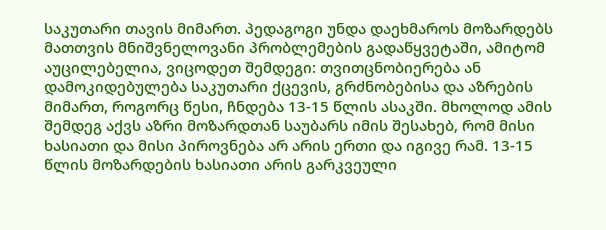საკუთარი თავის მიმართ. პედაგოგი უნდა დაეხმაროს მოზარდებს მათთვის მნიშვნელოვანი პრობლემების გადაწყვეტაში, ამიტომ აუცილებელია, ვიცოდეთ შემდეგი: თვითცნობიერება ან დამოკიდებულება საკუთარი ქცევის, გრძნობებისა და აზრების მიმართ, როგორც წესი, ჩნდება 13-15 წლის ასაკში. მხოლოდ ამის შემდეგ აქვს აზრი მოზარდთან საუბარს იმის შესახებ, რომ მისი ხასიათი და მისი პიროვნება არ არის ერთი და იგივე რამ. 13-15 წლის მოზარდების ხასიათი არის გარკვეული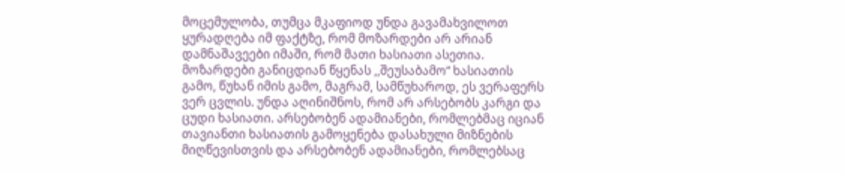მოცემულობა, თუმცა მკაფიოდ უნდა გავამახვილოთ ყურადღება იმ ფაქტზე, რომ მოზარდები არ არიან დამნაშავეები იმაში, რომ მათი ხასიათი ასეთია. მოზარდები განიცდიან წყენას ,,შეუსაბამო“ ხასიათის გამო, წუხან იმის გამო, მაგრამ, სამწუხაროდ, ეს ვერაფერს ვერ ცვლის. უნდა აღინიშნოს, რომ არ არსებობს კარგი და ცუდი ხასიათი. არსებობენ ადამიანები, რომლებმაც იციან თავიანთი ხასიათის გამოყენება დასახული მიზნების მიღწევისთვის და არსებობენ ადამიანები, რომლებსაც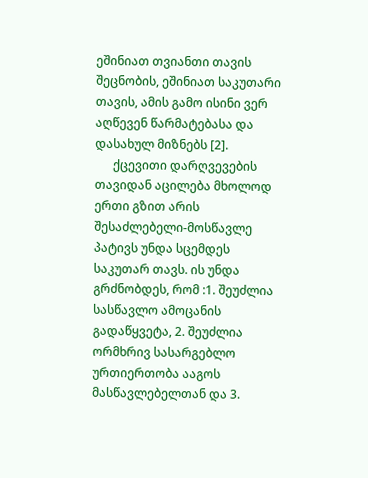ეშინიათ თვიანთი თავის შეცნობის, ეშინიათ საკუთარი თავის, ამის გამო ისინი ვერ აღწევენ წარმატებასა და დასახულ მიზნებს [2].
      ქცევითი დარღვევების თავიდან აცილება მხოლოდ ერთი გზით არის შესაძლებელი-მოსწავლე პატივს უნდა სცემდეს საკუთარ თავს. ის უნდა გრძნობდეს, რომ :1. შეუძლია სასწავლო ამოცანის გადაწყვეტა, 2. შეუძლია ორმხრივ სასარგებლო ურთიერთობა ააგოს მასწავლებელთან და 3.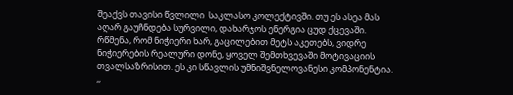შეაქვს თავისი წვლილი  საკლასო კოლექტივში. თუ ეს ასეა მას აღარ გაუჩნდება სურვილი, დახარჯოს ენერგია ცუდ ქცევაში.
რწმენა, რომ ნიჭიერი ხარ, გაცილებით მეტს აკეთებს, ვიდრე ნიჭიერების რეალური დონე, ყოველ შემთხვევაში მოტივაციის თვალსაზრისით. ეს კი სწავლის უმნიშვნელოვანესი კომპონენტია. ,,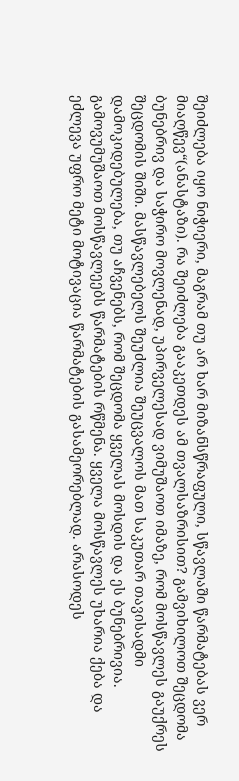შეიძლება იყო ნიჭიერი, მაგრამ თუ არ ხარ მიზანსწრაფული, სწავლაში წარმატებას ვერ მიაღწევ“(ანასტაზი). რა შეიძლება გააკეთდეს ამ თვალსაზრისით? გამვიხილოთ შეცდომა ბუნებრივ და საჭირო მოვლენად, უპირველესად ვიმუშაოთ იმაზე, რომ მოსწავლეს გაუქრეს შეცდომის შიში. მასწავლებელს შეუძლია შეუცვალოს მათ საკუთარ თავისადმი დამოკიდებულება, თუ აჩვენებს, რომ შეცდომა ყველას მოსდის და ეს ბუნებრივია. გამოვუმუშაოთ მოსწავლეებს წარმატების რწმენა. ყველა მოსწავლეს უხარია ქება და ეძლევა უფრო მეტი მოტივაცია წარმატების გასამეორებლად. არასოდეს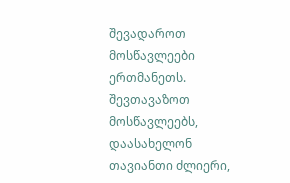შევადაროთ მოსწავლეები ერთმანეთს. შევთავაზოთ მოსწავლეებს, დაასახელონ თავიანთი ძლიერი,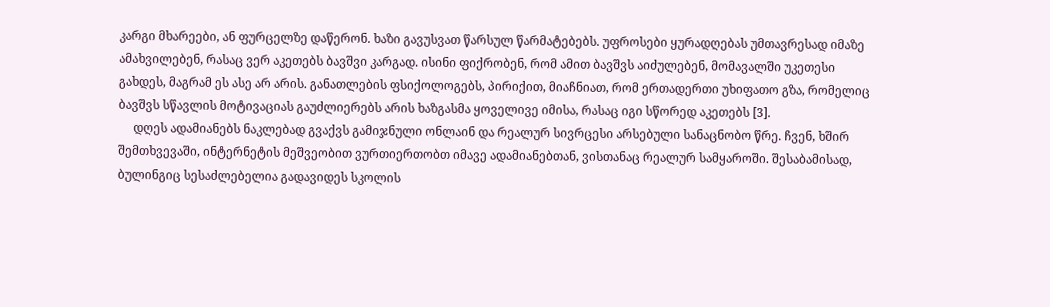კარგი მხარეები, ან ფურცელზე დაწერონ. ხაზი გავუსვათ წარსულ წარმატებებს. უფროსები ყურადღებას უმთავრესად იმაზე ამახვილებენ, რასაც ვერ აკეთებს ბავშვი კარგად. ისინი ფიქრობენ, რომ ამით ბავშვს აიძულებენ, მომავალში უკეთესი გახდეს, მაგრამ ეს ასე არ არის. განათლების ფსიქოლოგებს, პირიქით, მიაჩნიათ, რომ ერთადერთი უხიფათო გზა, რომელიც ბავშვს სწავლის მოტივაციას გაუძლიერებს არის ხაზგასმა ყოველივე იმისა, რასაც იგი სწორედ აკეთებს [3].
     დღეს ადამიანებს ნაკლებად გვაქვს გამიჯნული ონლაინ და რეალურ სივრცესი არსებული სანაცნობო წრე. ჩვენ, ხშირ შემთხვევაში, ინტერნეტის მეშვეობით ვურთიერთობთ იმავე ადამიანებთან, ვისთანაც რეალურ სამყაროში. შესაბამისად, ბულინგიც სესაძლებელია გადავიდეს სკოლის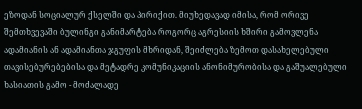ეზოდან სოციალურ ქსელში და პირიქით. მიუხედავად იმისა, რომ ორივე შემთხვევაში ბულინგი განიმარტება როგორც აგრესიის ხშირი გამოვლენა ადამიანის ან ადამიანთა ჯგუფის მხრიდან, შეიძლება ზემოთ დასახელებული თავისებურებებისა და მეტადრე კომუნიკაციის ანონიმურობისა და გაშუალებული ხასიათის გამო - მოძალადე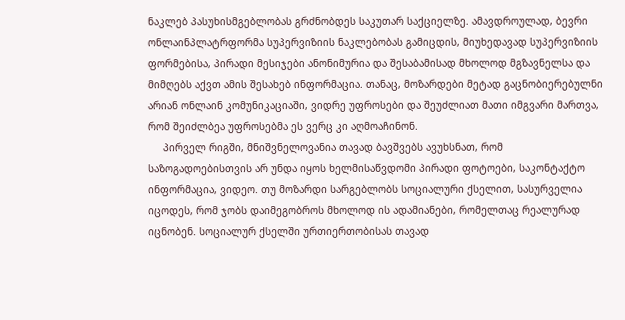ნაკლებ პასუხისმგებლობას გრძნობდეს საკუთარ საქციელზე. ამავდროულად, ბევრი ონლაინპლატრფორმა სუპერვიზიის ნაკლებობას გამიცდის, მიუხედავად სუპერვიზიის ფორმებისა, პირადი მესიჯები ანონიმურია და შესაბამისად მხოლოდ მგზავნელსა და მიმღებს აქვთ ამის შესახებ ინფორმაცია. თანაც, მოზარდები მეტად გაცნობიერებულნი არიან ონლაინ კომუნიკაციაში, ვიდრე უფროსები და შეუძლიათ მათი იმგვარი მართვა, რომ შეიძლბეა უფროსებმა ეს ვერც კი აღმოაჩინონ.
     პირველ რიგში, მნიშვნელოვანია თავად ბავშვებს ავუხსნათ, რომ საზოგადოებისთვის არ უნდა იყოს ხელმისაწვდომი პირადი ფოტოები, საკონტაქტო ინფორმაცია, ვიდეო. თუ მოზარდი სარგებლობს სოციალური ქსელით, სასურველია იცოდეს, რომ ჯობს დაიმეგობროს მხოლოდ ის ადამიანები, რომელთაც რეალურად იცნობენ. სოციალურ ქსელში ურთიერთობისას თავად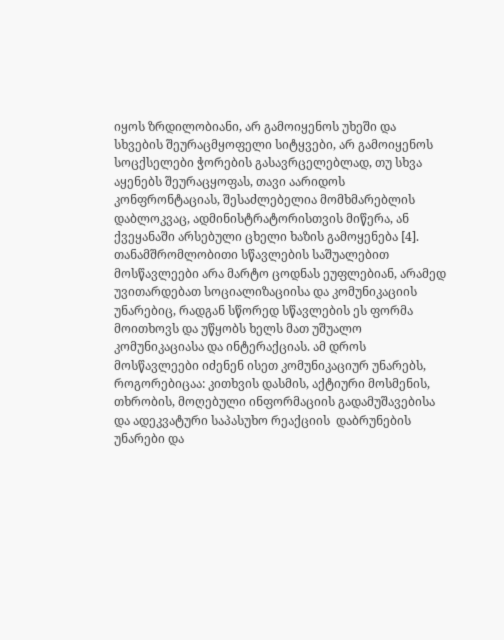იყოს ზრდილობიანი, არ გამოიყენოს უხეში და სხვების შეურაცმყოფელი სიტყვები, არ გამოიყენოს სოცქსელები ჭორების გასავრცელებლად, თუ სხვა აყენებს შეურაცყოფას, თავი აარიდოს კონფრონტაციას, შესაძლებელია მომხმარებლის დაბლოკვაც, ადმინისტრატორისთვის მიწერა, ან ქვეყანაში არსებული ცხელი ხაზის გამოყენება [4].
თანამშრომლობითი სწავლების საშუალებით მოსწავლეები არა მარტო ცოდნას ეუფლებიან, არამედ უვითარდებათ სოციალიზაციისა და კომუნიკაციის უნარებიც, რადგან სწორედ სწავლების ეს ფორმა მოითხოვს და უწყობს ხელს მათ უშუალო კომუნიკაციასა და ინტერაქციას. ამ დროს მოსწავლეები იძენენ ისეთ კომუნიკაციურ უნარებს, როგორებიცაა: კითხვის დასმის, აქტიური მოსმენის, თხრობის, მოღებული ინფორმაციის გადამუშავებისა და ადეკვატური საპასუხო რეაქციის  დაბრუნების უნარები და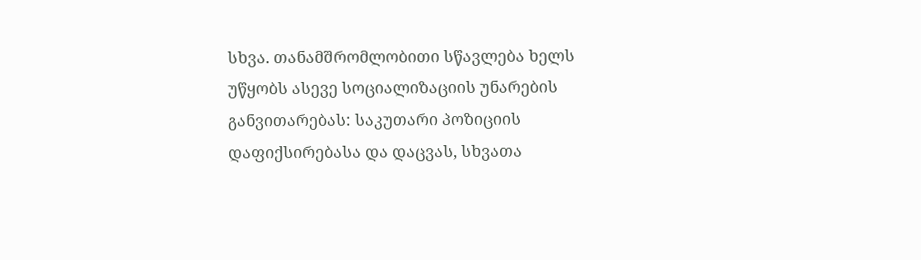სხვა. თანამშრომლობითი სწავლება ხელს უწყობს ასევე სოციალიზაციის უნარების განვითარებას: საკუთარი პოზიციის დაფიქსირებასა და დაცვას, სხვათა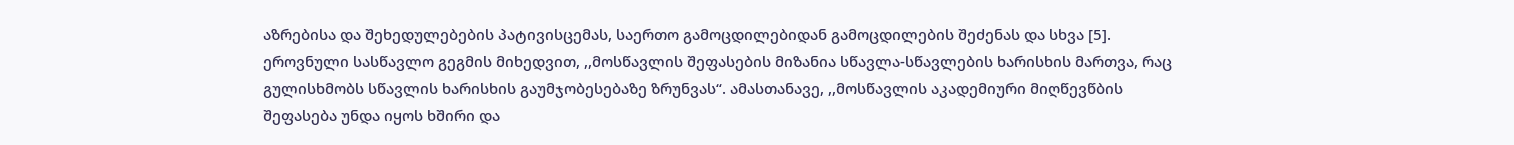აზრებისა და შეხედულებების პატივისცემას, საერთო გამოცდილებიდან გამოცდილების შეძენას და სხვა [5].
ეროვნული სასწავლო გეგმის მიხედვით, ,,მოსწავლის შეფასების მიზანია სწავლა-სწავლების ხარისხის მართვა, რაც გულისხმობს სწავლის ხარისხის გაუმჯობესებაზე ზრუნვას“. ამასთანავე, ,,მოსწავლის აკადემიური მიღწევწბის შეფასება უნდა იყოს ხშირი და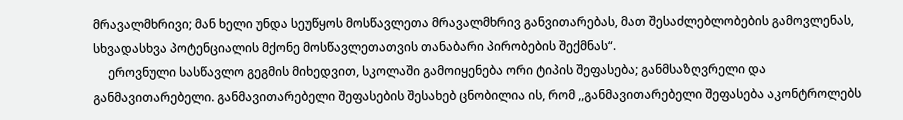მრავალმხრივი; მან ხელი უნდა სეუწყოს მოსწავლეთა მრავალმხრივ განვითარებას, მათ შესაძლებლობების გამოვლენას, სხვადასხვა პოტენციალის მქონე მოსწავლეთათვის თანაბარი პირობების შექმნას“.
     ეროვნული სასწავლო გეგმის მიხედვით, სკოლაში გამოიყენება ორი ტიპის შეფასება; განმსაზღვრელი და განმავითარებელი. განმავითარებელი შეფასების შესახებ ცნობილია ის, რომ ,,განმავითარებელი შეფასება აკონტროლებს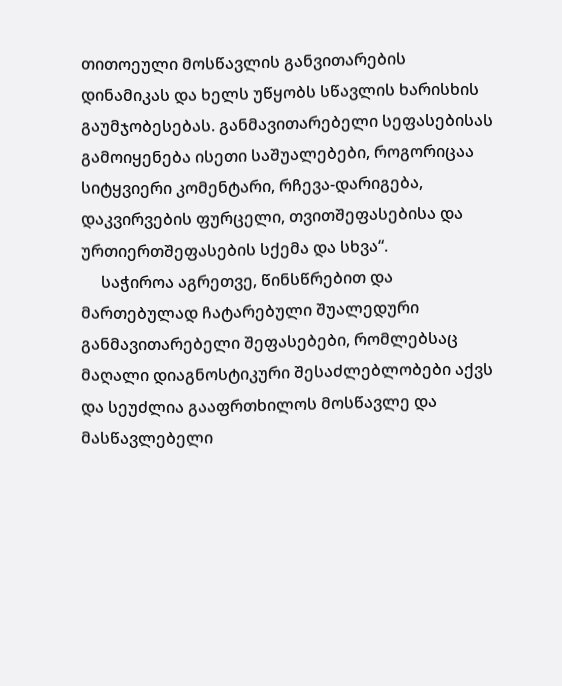თითოეული მოსწავლის განვითარების დინამიკას და ხელს უწყობს სწავლის ხარისხის გაუმჯობესებას. განმავითარებელი სეფასებისას გამოიყენება ისეთი საშუალებები, როგორიცაა სიტყვიერი კომენტარი, რჩევა-დარიგება, დაკვირვების ფურცელი, თვითშეფასებისა და ურთიერთშეფასების სქემა და სხვა“.
     საჭიროა აგრეთვე, წინსწრებით და მართებულად ჩატარებული შუალედური განმავითარებელი შეფასებები, რომლებსაც მაღალი დიაგნოსტიკური შესაძლებლობები აქვს და სეუძლია გააფრთხილოს მოსწავლე და მასწავლებელი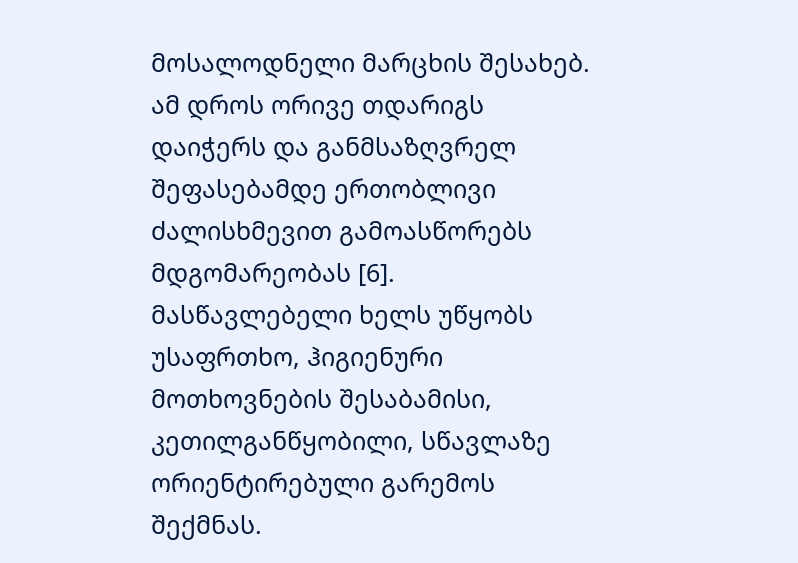მოსალოდნელი მარცხის შესახებ. ამ დროს ორივე თდარიგს დაიჭერს და განმსაზღვრელ შეფასებამდე ერთობლივი ძალისხმევით გამოასწორებს მდგომარეობას [6].
მასწავლებელი ხელს უწყობს უსაფრთხო, ჰიგიენური მოთხოვნების შესაბამისი, კეთილგანწყობილი, სწავლაზე ორიენტირებული გარემოს შექმნას.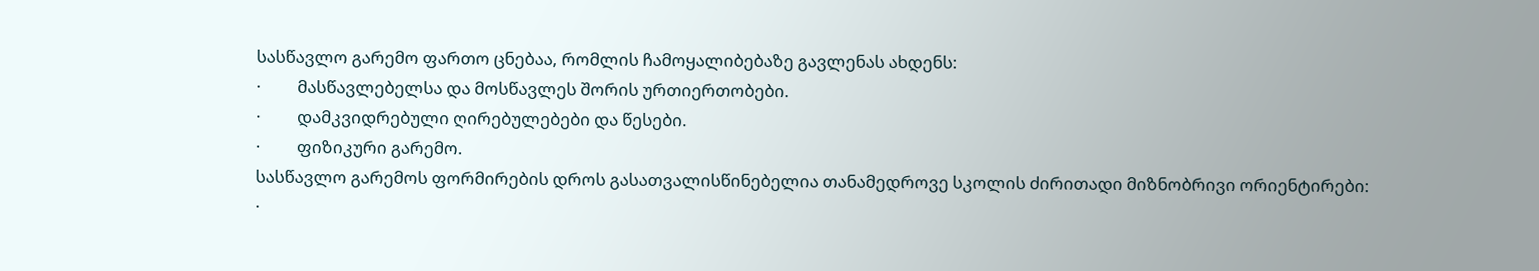სასწავლო გარემო ფართო ცნებაა, რომლის ჩამოყალიბებაზე გავლენას ახდენს:
·         მასწავლებელსა და მოსწავლეს შორის ურთიერთობები.
·         დამკვიდრებული ღირებულებები და წესები.
·         ფიზიკური გარემო.
სასწავლო გარემოს ფორმირების დროს გასათვალისწინებელია თანამედროვე სკოლის ძირითადი მიზნობრივი ორიენტირები:
·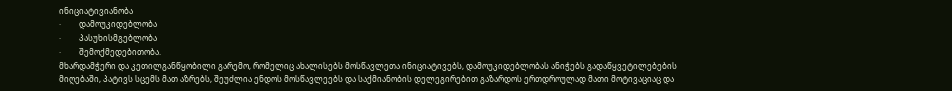ინიციატივიანობა
·         დამოუკიდებლობა
·         პასუხისმგებლობა
·         შემოქმედებითობა.
მხარდამჭერი და კეთილგანწყობილი გარემო, რომელიც ახალისებს მოსწავლეთა ინიციატივებს, დამოუკიდებლობას ანიჭებს გადაწყვეტილებების მიღებაში, პატივს სცემს მათ აზრებს, შეუძლია ენდოს მოსწავლეებს და საქმიანობის დელეგირებით გაზარდოს ერთდროულად მათი მოტივაციაც და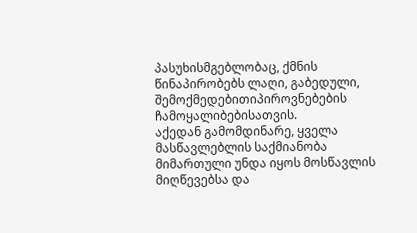პასუხისმგებლობაც, ქმნის წინაპირობებს ლაღი, გაბედული, შემოქმედებითიპიროვნებების ჩამოყალიბებისათვის.
აქედან გამომდინარე, ყველა მასწავლებლის საქმიანობა მიმართული უნდა იყოს მოსწავლის მიღწევებსა და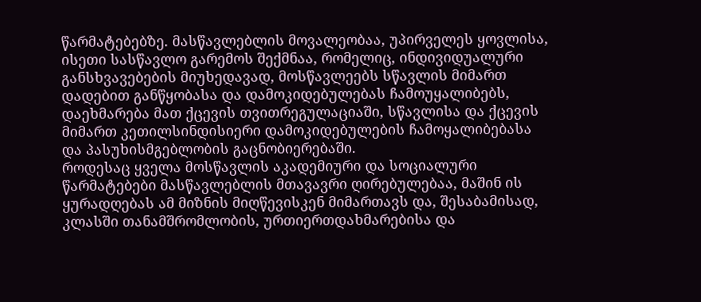წარმატებებზე. მასწავლებლის მოვალეობაა, უპირველეს ყოვლისა, ისეთი სასწავლო გარემოს შექმნაა, რომელიც, ინდივიდუალური განსხვავებების მიუხედავად, მოსწავლეებს სწავლის მიმართ დადებით განწყობასა და დამოკიდებულებას ჩამოუყალიბებს, დაეხმარება მათ ქცევის თვითრეგულაციაში, სწავლისა და ქცევის მიმართ კეთილსინდისიერი დამოკიდებულების ჩამოყალიბებასა და პასუხისმგებლობის გაცნობიერებაში.
როდესაც ყველა მოსწავლის აკადემიური და სოციალური წარმატებები მასწავლებლის მთავავრი ღირებულებაა, მაშინ ის ყურადღებას ამ მიზნის მიღწევისკენ მიმართავს და, შესაბამისად, კლასში თანამშრომლობის, ურთიერთდახმარებისა და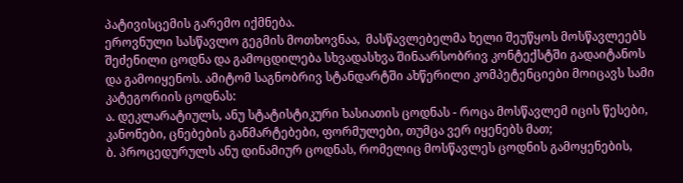პატივისცემის გარემო იქმნება.
ეროვნული სასწავლო გეგმის მოთხოვნაა,  მასწავლებელმა ხელი შეუწყოს მოსწავლეებს შეძენილი ცოდნა და გამოცდილება სხვადასხვა შინაარსობრივ კონტექსტში გადაიტანოს და გამოიყენოს. ამიტომ საგნობრივ სტანდარტში ახწერილი კომპეტენციები მოიცავს სამი კატეგორიის ცოდნას:
ა. დეკლარატიულს, ანუ სტატისტიკური ხასიათის ცოდნას - როცა მოსწავლემ იცის წესები, კანონები, ცნებების განმარტებები, ფორმულები, თუმცა ვერ იყენებს მათ;
ბ. პროცედურულს ანუ დინამიურ ცოდნას, რომელიც მოსწავლეს ცოდნის გამოყენების,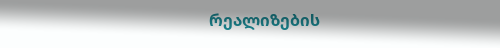რეალიზების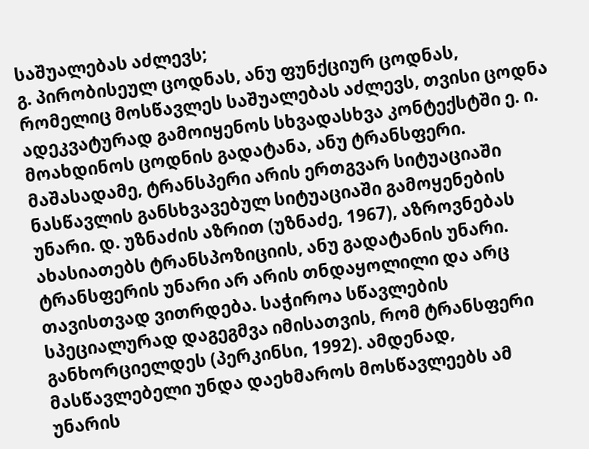საშუალებას აძლევს;
გ. პირობისეულ ცოდნას, ანუ ფუნქციურ ცოდნას, რომელიც მოსწავლეს საშუალებას აძლევს, თვისი ცოდნა ადეკვატურად გამოიყენოს სხვადასხვა კონტექსტში ე. ი. მოახდინოს ცოდნის გადატანა, ანუ ტრანსფერი.
მაშასადამე, ტრანსპერი არის ერთგვარ სიტუაციაში ნასწავლის განსხვავებულ სიტუაციაში გამოყენების უნარი. დ. უზნაძის აზრით (უზნაძე, 1967), აზროვნებას ახასიათებს ტრანსპოზიციის, ანუ გადატანის უნარი.
ტრანსფერის უნარი არ არის თნდაყოლილი და არც თავისთვად ვითრდება. საჭიროა სწავლების სპეციალურად დაგეგმვა იმისათვის, რომ ტრანსფერი განხორციელდეს (პერკინსი, 1992). ამდენად, მასწავლებელი უნდა დაეხმაროს მოსწავლეებს ამ უნარის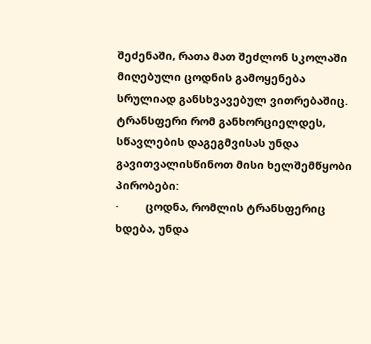შეძენაში, რათა მათ შეძლონ სკოლაში მიღებული ცოდნის გამოყენება სრულიად განსხვავებულ ვითრებაშიც.
ტრანსფერი რომ განხორციელდეს, სწავლების დაგეგმვისას უნდა გავითვალისწინოთ მისი ხელშემწყობი პირობები:
·         ცოდნა, რომლის ტრანსფერიც ხდება, უნდა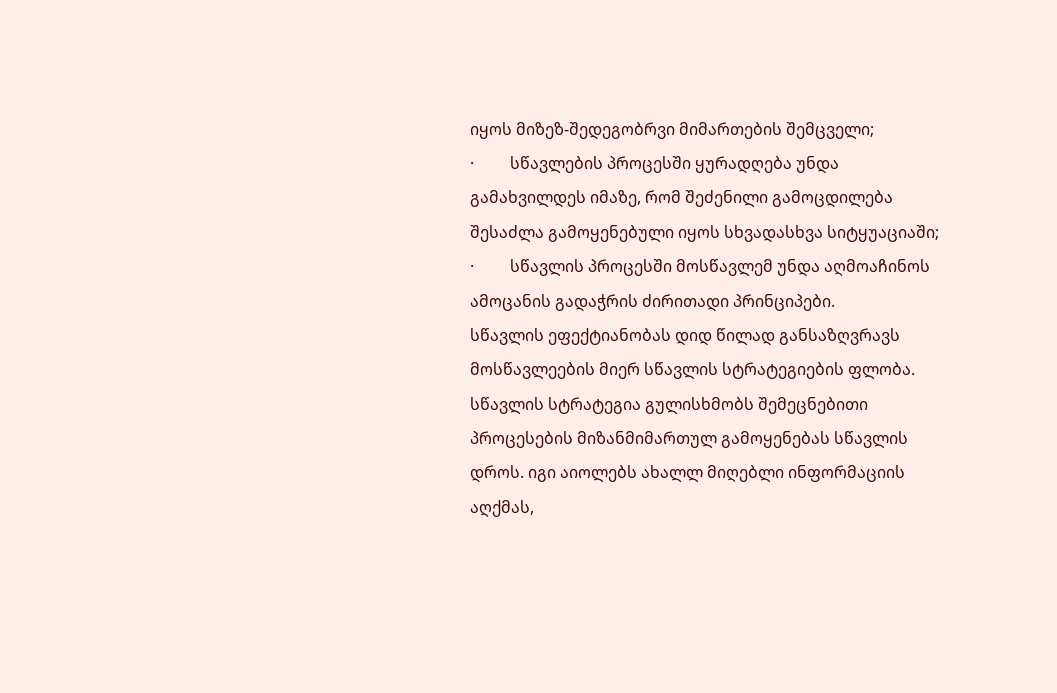იყოს მიზეზ-შედეგობრვი მიმართების შემცველი;
·         სწავლების პროცესში ყურადღება უნდა გამახვილდეს იმაზე, რომ შეძენილი გამოცდილება შესაძლა გამოყენებული იყოს სხვადასხვა სიტყუაციაში;
·         სწავლის პროცესში მოსწავლემ უნდა აღმოაჩინოს ამოცანის გადაჭრის ძირითადი პრინციპები.
სწავლის ეფექტიანობას დიდ წილად განსაზღვრავს მოსწავლეების მიერ სწავლის სტრატეგიების ფლობა. სწავლის სტრატეგია გულისხმობს შემეცნებითი პროცესების მიზანმიმართულ გამოყენებას სწავლის დროს. იგი აიოლებს ახალლ მიღებლი ინფორმაციის აღქმას,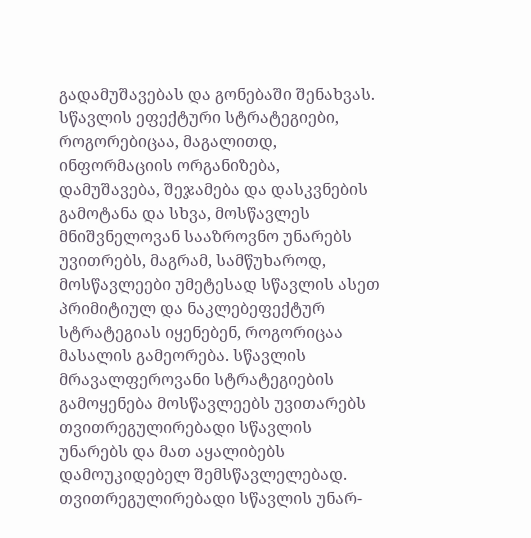გადამუშავებას და გონებაში შენახვას. სწავლის ეფექტური სტრატეგიები, როგორებიცაა, მაგალითდ, ინფორმაციის ორგანიზება, დამუშავება, შეჯამება და დასკვნების გამოტანა და სხვა, მოსწავლეს მნიშვნელოვან სააზროვნო უნარებს უვითრებს, მაგრამ, სამწუხაროდ, მოსწავლეები უმეტესად სწავლის ასეთ პრიმიტიულ და ნაკლებეფექტურ სტრატეგიას იყენებენ, როგორიცაა მასალის გამეორება. სწავლის მრავალფეროვანი სტრატეგიების გამოყენება მოსწავლეებს უვითარებს თვითრეგულირებადი სწავლის უნარებს და მათ აყალიბებს დამოუკიდებელ შემსწავლელებად. თვითრეგულირებადი სწავლის უნარ-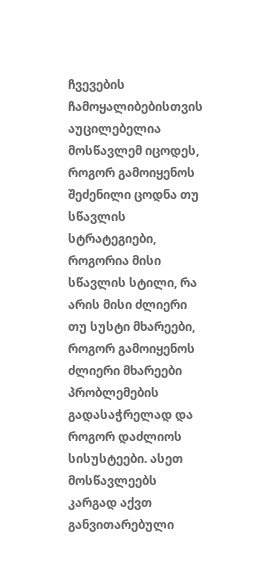ჩვევების ჩამოყალიბებისთვის აუცილებელია მოსწავლემ იცოდეს, როგორ გამოიყენოს შეძენილი ცოდნა თუ სწავლის სტრატეგიები, როგორია მისი სწავლის სტილი, რა არის მისი ძლიერი თუ სუსტი მხარეები, როგორ გამოიყენოს ძლიერი მხარეები პრობლემების გადასაჭრელად და როგორ დაძლიოს სისუსტეები. ასეთ მოსწავლეებს კარგად აქვთ განვითარებული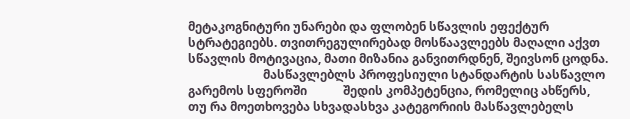მეტაკოგნიტური უნარები და ფლობენ სწავლის ეფექტურ სტრატეგიებს. თვითრეგულირებად მოსწაავლეებს მაღალი აქვთ სწავლის მოტივაცია, მათი მიზანია განვითრდნენ, შეივსონ ცოდნა.
                         მასწავლებლს პროფესიული სტანდარტის სასწავლო გარემოს სფეროში            შედის კომპეტენცია, რომელიც ახწერს, თუ რა მოეთხოვება სხვადასხვა კატეგორიის მასწავლებელს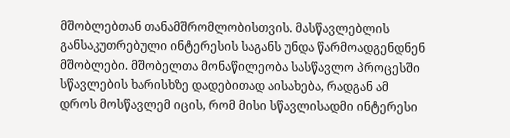მშობლებთან თანამშრომლობისთვის. მასწავლებლის განსაკუთრებული ინტერესის საგანს უნდა წარმოადგენდნენ მშობლები. მშობელთა მონაწილეობა სასწავლო პროცესში სწავლების ხარისხზე დადებითად აისახება, რადგან ამ დროს მოსწავლემ იცის, რომ მისი სწავლისადმი ინტერესი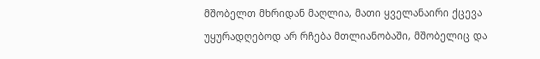მშობელთ მხრიდან მაღლია, მათი ყველანაირი ქცევა უყურადღებოდ არ რჩება მთლიანობაში, მშობელიც და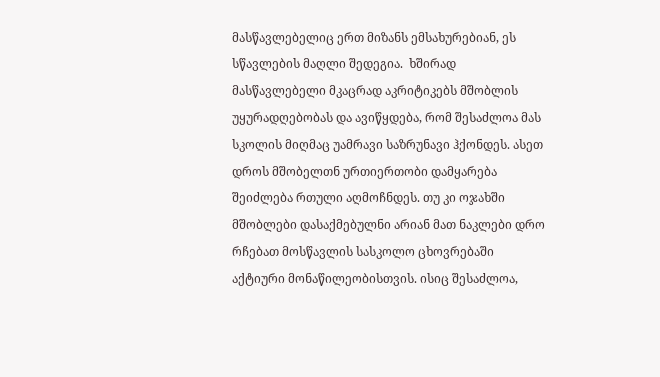მასწავლებელიც ერთ მიზანს ემსახურებიან, ეს სწავლების მაღლი შედეგია.  ხშირად მასწავლებელი მკაცრად აკრიტიკებს მშობლის უყურადღებობას და ავიწყდება, რომ შესაძლოა მას სკოლის მიღმაც უამრავი საზრუნავი ჰქონდეს. ასეთ დროს მშობელთნ ურთიერთობი დამყარება შეიძლება რთული აღმოჩნდეს. თუ კი ოჯახში მშობლები დასაქმებულნი არიან მათ ნაკლები დრო რჩებათ მოსწავლის სასკოლო ცხოვრებაში აქტიური მონაწილეობისთვის. ისიც შესაძლოა,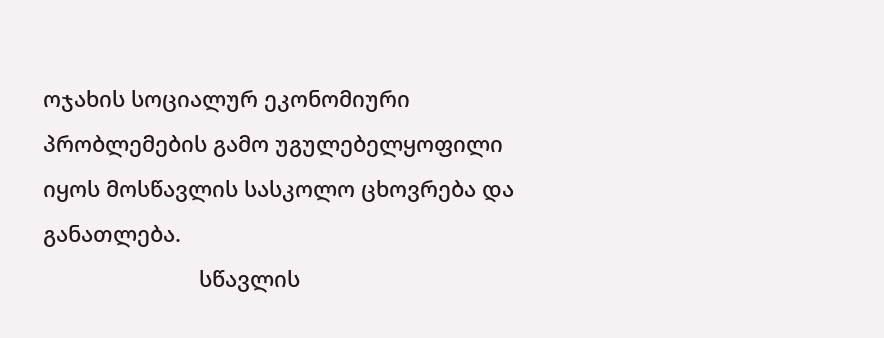ოჯახის სოციალურ ეკონომიური პრობლემების გამო უგულებელყოფილი იყოს მოსწავლის სასკოლო ცხოვრება და განათლება.
                          სწავლის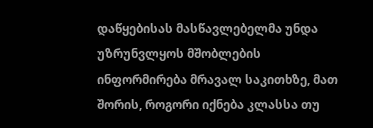დაწყებისას მასწავლებელმა უნდა უზრუნვლყოს მშობლების ინფორმირება მრავალ საკითხზე, მათ შორის, როგორი იქნება კლასსა თუ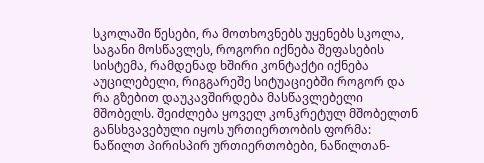სკოლაში წესები, რა მოთხოვნებს უყენებს სკოლა, საგანი მოსწავლეს, როგორი იქნება შეფასების სისტემა, რამდენად ხშირი კონტაქტი იქნება აუცილებელი, რიგგარეშე სიტუაციებში როგორ და რა გზებით დაუკავშირდება მასწავლებელი მშობელს. შეიძლება ყოველ კონკრეტულ მშობელთნ განსხვავებული იყოს ურთიერთობის ფორმა: ნაწილთ პირისპირ ურთიერთობები, ნაწილთან-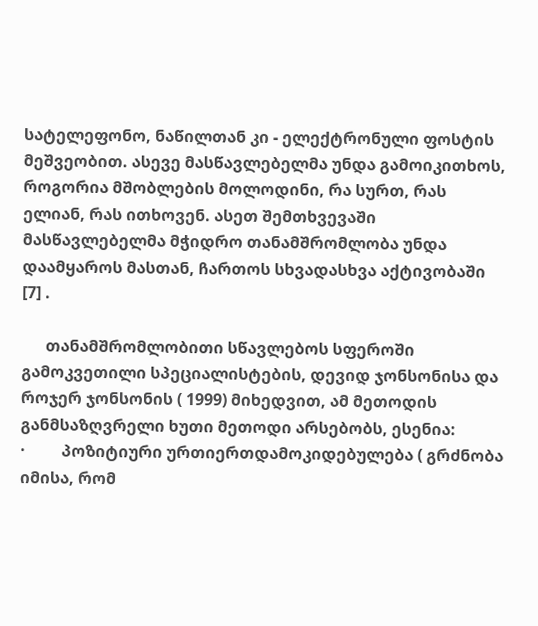სატელეფონო, ნაწილთან კი - ელექტრონული ფოსტის მეშვეობით. ასევე მასწავლებელმა უნდა გამოიკითხოს, როგორია მშობლების მოლოდინი, რა სურთ, რას ელიან, რას ითხოვენ. ასეთ შემთხვევაში მასწავლებელმა მჭიდრო თანამშრომლობა უნდა დაამყაროს მასთან, ჩართოს სხვადასხვა აქტივობაში [7] .

      თანამშრომლობითი სწავლებოს სფეროში გამოკვეთილი სპეციალისტების, დევიდ ჯონსონისა და როჯერ ჯონსონის ( 1999) მიხედვით, ამ მეთოდის განმსაზღვრელი ხუთი მეთოდი არსებობს, ესენია:
·         პოზიტიური ურთიერთდამოკიდებულება ( გრძნობა იმისა, რომ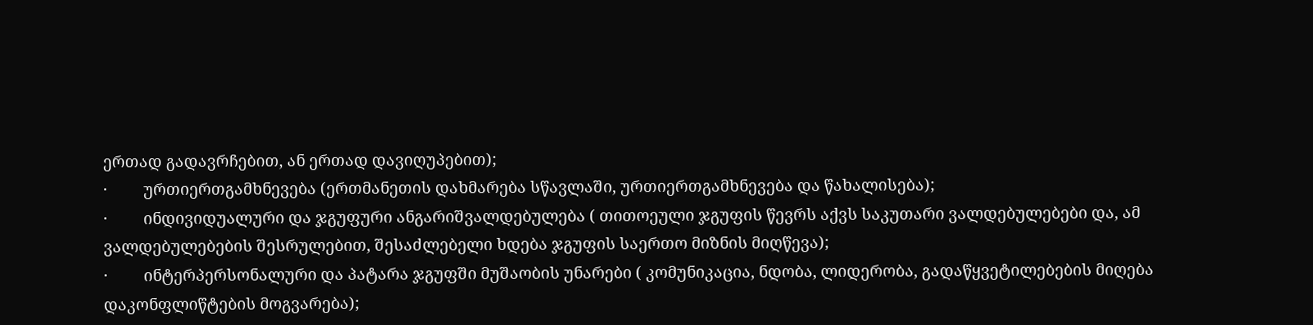ერთად გადავრჩებით, ან ერთად დავიღუპებით);
·         ურთიერთგამხნევება (ერთმანეთის დახმარება სწავლაში, ურთიერთგამხნევება და წახალისება);
·         ინდივიდუალური და ჯგუფური ანგარიშვალდებულება ( თითოეული ჯგუფის წევრს აქვს საკუთარი ვალდებულებები და, ამ ვალდებულებების შესრულებით, შესაძლებელი ხდება ჯგუფის საერთო მიზნის მიღწევა);
·         ინტერპერსონალური და პატარა ჯგუფში მუშაობის უნარები ( კომუნიკაცია, ნდობა, ლიდერობა, გადაწყვეტილებების მიღება დაკონფლიწტების მოგვარება);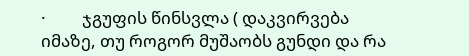·         ჯგუფის წინსვლა ( დაკვირვება იმაზე, თუ როგორ მუშაობს გუნდი და რა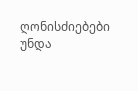ღონისძიებები უნდა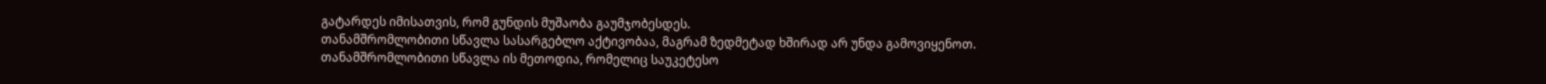გატარდეს იმისათვის, რომ გუნდის მუშაობა გაუმჯობესდეს.
თანამშრომლობითი სწავლა სასარგებლო აქტივობაა, მაგრამ ზედმეტად ხშირად არ უნდა გამოვიყენოთ. თანამშრომლობითი სწავლა ის მეთოდია, რომელიც საუკეტესო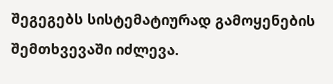შეგეგებს სისტემატიურად გამოყენების შემთხვევაში იძლევა.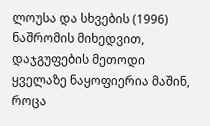ლოუსა და სხვების (1996) ნაშრომის მიხედვით, დაჯგუფების მეთოდი ყველაზე ნაყოფიერია მაშინ, როცა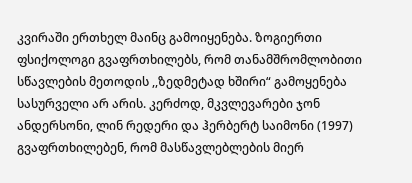კვირაში ერთხელ მაინც გამოიყენება. ზოგიერთი ფსიქოლოგი გვაფრთხილებს, რომ თანამშრომლობითი სწავლების მეთოდის ,,ზედმეტად ხშირი“ გამოყენება სასურველი არ არის. კერძოდ, მკვლევარები ჯონ ანდერსონი, ლინ რედერი და ჰერბერტ საიმონი (1997) გვაფრთხილებენ, რომ მასწავლებლების მიერ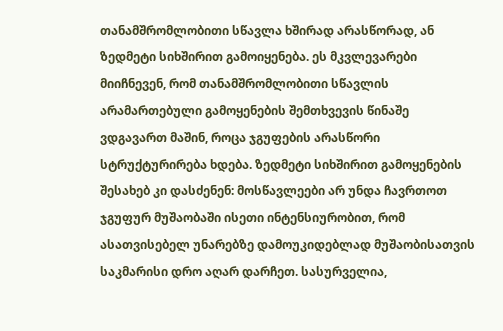თანამშრომლობითი სწავლა ხშირად არასწორად, ან ზედმეტი სიხშირით გამოიყენება. ეს მკვლევარები მიიჩნევენ, რომ თანამშრომლობითი სწავლის არამართებული გამოყენების შემთხვევის წინაშე ვდგავართ მაშინ, როცა ჯგუფების არასწორი სტრუქტურირება ხდება. ზედმეტი სიხშირით გამოყენების შესახებ კი დასძენენ: მოსწავლეები არ უნდა ჩავრთოთ ჯგუფურ მუშაობაში ისეთი ინტენსიურობით, რომ ასათვისებელ უნარებზე დამოუკიდებლად მუშაობისათვის საკმარისი დრო აღარ დარჩეთ. სასურველია,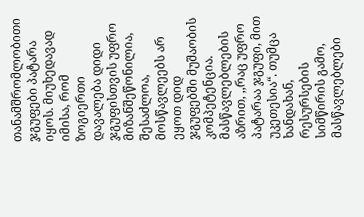თანამშრომლობითი ჯგუფები პატარა იყოს. მიუხედავად იმისა, რომ ზოგიერთი დავალება დიდი ჯგუფისთვის უფრო მიზანშეწონილია, შესაძლოა, მოსწავლეებს არ ეყოთ დიდ ჯგუფებში მუშაობის კომპეტენცია. მასწავლებლების აზრით, ,,რაც უფრო პატარაა ჯგუფი, მით უკეთესია“. თუმცა ხანდახან, რესურსების სიმწირის გამო, მასწავლებლები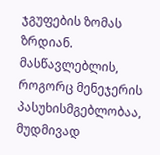ჯგუფების ზომას ზრდიან. მასწავლებლის, როგორც მენეჯერის პასუხისმგებლობაა, მუდმივად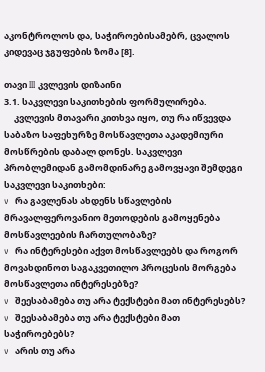აკონტროლოს და, საჭიროებისამებრ, ცვალოს კიდევაც ჯგუფების ზომა [8].

თავი III კვლევის დიზაინი
3.1. საკვლევი საკითხების ფორმულირება.
     კვლევის მთავარი კითხვა იყო, თუ რა იწვევდა საბაზო საფეხურზე მოსწავლეთა აკადემიური მოსწრების დაბალ დონეს. საკვლევი პრობლემიდან გამომდინარე გამოვყავი შემდეგი საკვლევი საკითხები:
v  რა გავლენას ახდენს სწავლების მრავალფეროვანიო მეთოდების გამოყენება მოსწავლეების ჩართულობაზე?
v  რა ინტერესები აქვთ მოსწავლეებს და როგორ მოვახდინოთ საგაკვეთილო პროცესის მორგება მოსწავლეთა ინტერესებზე?
v  შეესაბამება თუ არა ტექსტები მათ ინტერესებს?
v  შეესაბამება თუ არა ტექსტები მათ საჭიროებებს?
v  არის თუ არა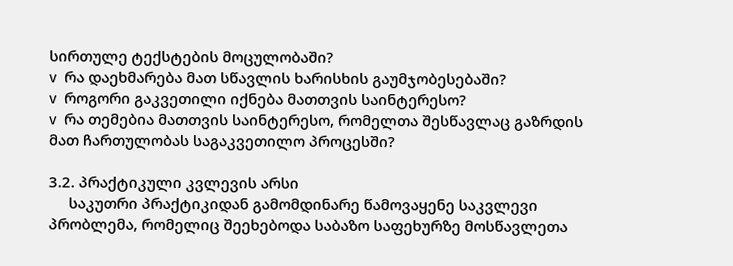სირთულე ტექსტების მოცულობაში?
v  რა დაეხმარება მათ სწავლის ხარისხის გაუმჯობესებაში?
v  როგორი გაკვეთილი იქნება მათთვის საინტერესო?
v  რა თემებია მათთვის საინტერესო, რომელთა შესწავლაც გაზრდის მათ ჩართულობას საგაკვეთილო პროცესში?

3.2. პრაქტიკული კვლევის არსი
     საკუთრი პრაქტიკიდან გამომდინარე წამოვაყენე საკვლევი პრობლემა, რომელიც შეეხებოდა საბაზო საფეხურზე მოსწავლეთა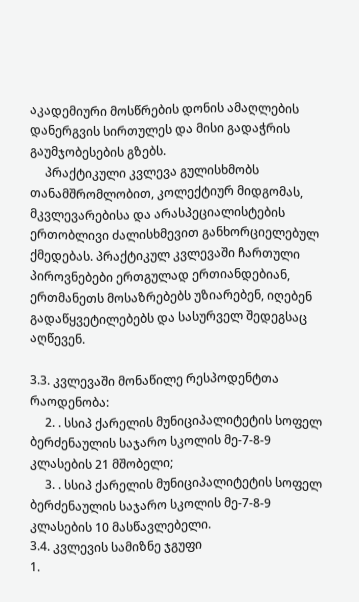აკადემიური მოსწრების დონის ამაღლების დანერგვის სირთულეს და მისი გადაჭრის გაუმჯობესების გზებს.
     პრაქტიკული კვლევა გულისხმობს თანამშრომლობით, კოლექტიურ მიდგომას, მკვლევარებისა და არასპეციალისტების ერთობლივი ძალისხმევით განხორციელებულ ქმედებას. პრაქტიკულ კვლევაში ჩართული პიროვნებები ერთგულად ერთიანდებიან, ერთმანეთს მოსაზრებებს უზიარებენ, იღებენ გადაწყვეტილებებს და სასურველ შედეგსაც აღწევენ.

3.3. კვლევაში მონაწილე რესპოდენტთა რაოდენობა:
     2. . სსიპ ქარელის მუნიციპალიტეტის სოფელ ბერძენაულის საჯარო სკოლის მე-7-8-9 კლასების 21 მშობელი;
     3. . სსიპ ქარელის მუნიციპალიტეტის სოფელ ბერძენაულის საჯარო სკოლის მე-7-8-9 კლასების 10 მასწავლებელი.
3.4. კვლევის სამიზნე ჯგუფი
1.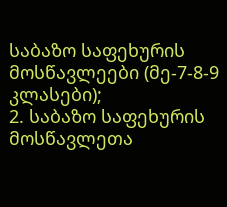საბაზო საფეხურის მოსწავლეები (მე-7-8-9 კლასები);
2. საბაზო საფეხურის მოსწავლეთა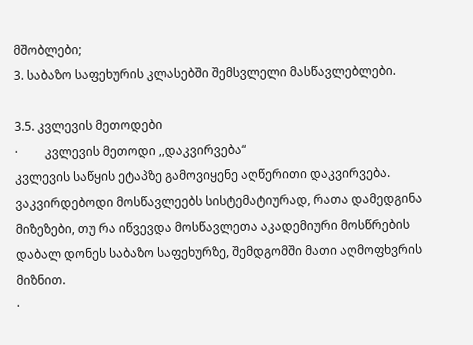მშობლები;
3. საბაზო საფეხურის კლასებში შემსვლელი მასწავლებლები.

3.5. კვლევის მეთოდები
·         კვლევის მეთოდი ,,დაკვირვება“
კვლევის საწყის ეტაპზე გამოვიყენე აღწერითი დაკვირვება. ვაკვირდებოდი მოსწავლეებს სისტემატიურად, რათა დამედგინა მიზეზები, თუ რა იწვევდა მოსწავლეთა აკადემიური მოსწრების დაბალ დონეს საბაზო საფეხურზე, შემდგომში მათი აღმოფხვრის მიზნით.
·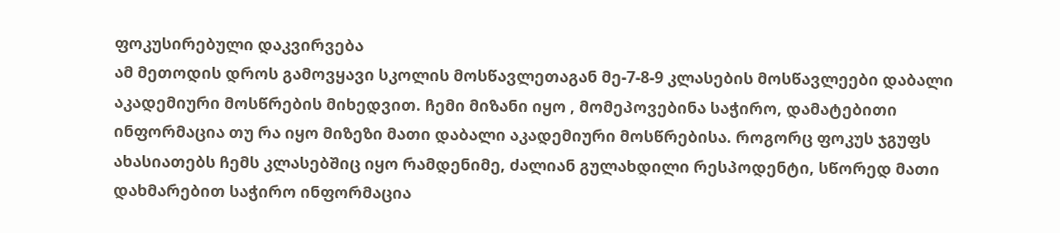ფოკუსირებული დაკვირვება
ამ მეთოდის დროს გამოვყავი სკოლის მოსწავლეთაგან მე-7-8-9 კლასების მოსწავლეები დაბალი აკადემიური მოსწრების მიხედვით. ჩემი მიზანი იყო , მომეპოვებინა საჭირო, დამატებითი ინფორმაცია თუ რა იყო მიზეზი მათი დაბალი აკადემიური მოსწრებისა. როგორც ფოკუს ჯგუფს ახასიათებს ჩემს კლასებშიც იყო რამდენიმე, ძალიან გულახდილი რესპოდენტი, სწორედ მათი დახმარებით საჭირო ინფორმაცია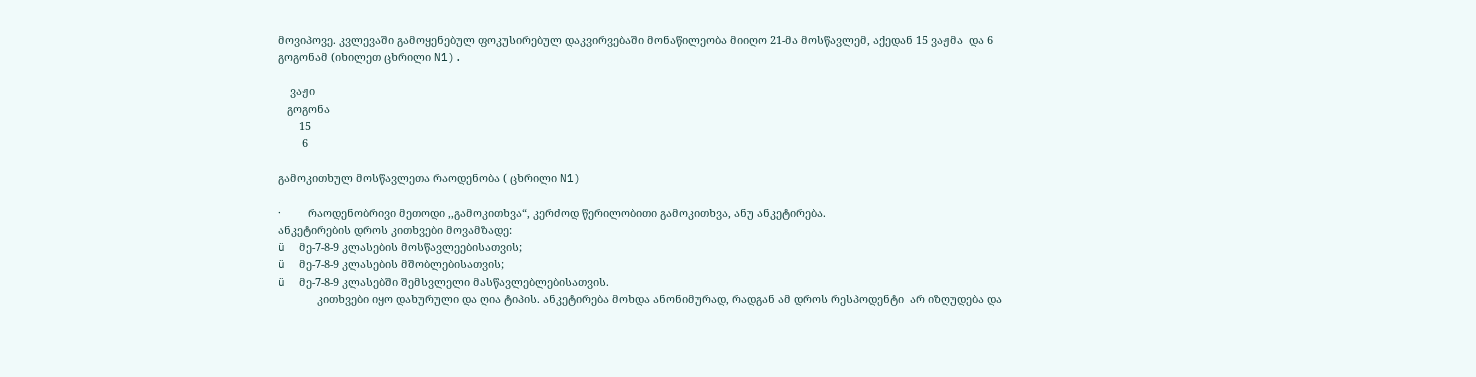მოვიპოვე. კვლევაში გამოყენებულ ფოკუსირებულ დაკვირვებაში მონაწილეობა მიიღო 21-მა მოსწავლემ, აქედან 15 ვაჟმა  და 6 გოგონამ (იხილეთ ცხრილი N1).

    ვაჟი
   გოგონა
       15
        6

გამოკითხულ მოსწავლეთა რაოდენობა ( ცხრილი N1)

·         რაოდენობრივი მეთოდი ,,გამოკითხვა“, კერძოდ წერილობითი გამოკითხვა, ანუ ანკეტირება.
ანკეტირების დროს კითხვები მოვამზადე:
ü  მე-7-8-9 კლასების მოსწავლეებისათვის;
ü  მე-7-8-9 კლასების მშობლებისათვის;
ü  მე-7-8-9 კლასებში შემსვლელი მასწავლებლებისათვის.
             კითხვები იყო დახურული და ღია ტიპის. ანკეტირება მოხდა ანონიმურად, რადგან ამ დროს რესპოდენტი  არ იზღუდება და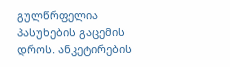გულწრფელია პასუხების გაცემის დროს. ანკეტირების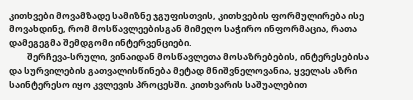კითხვები მოვამზადე სამიზნე ჯგუფისთვის, კითხვების ფორმულირება ისე მოვახდინე, რომ მოსწავლეებისგან მიმეღო საჭირო ინფორმაცია, რათა დამეგეგმა შემდგომი ინტერვენციები.
         შერჩევა-სრული, ვინაიდან მოსწავლეთა მოსაზრებების, ინტერესებისა და სურვილების გათვალისწინება მეტად მნიშვნელოვანია, ყველას აზრი საინტერესო იყო კვლევის პროცესში. კითხვარის საშუალებით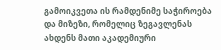გამოიკვეთა ის რამდენიმე საჭიროება და მიზეზი, რომელიც ზეგავლენას ახდენს მათი აკადემიური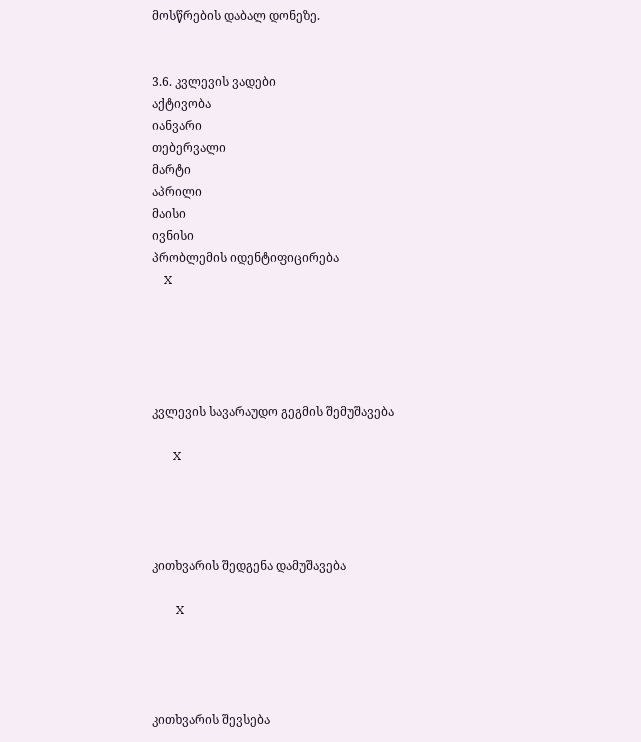მოსწრების დაბალ დონეზე.


3.6. კვლევის ვადები
აქტივობა
იანვარი
თებერვალი
მარტი
აპრილი
მაისი
ივნისი
პრობლემის იდენტიფიცირება
    X





კვლევის სავარაუდო გეგმის შემუშავება

       X




კითხვარის შედგენა დამუშავება

        X




კითხვარის შევსება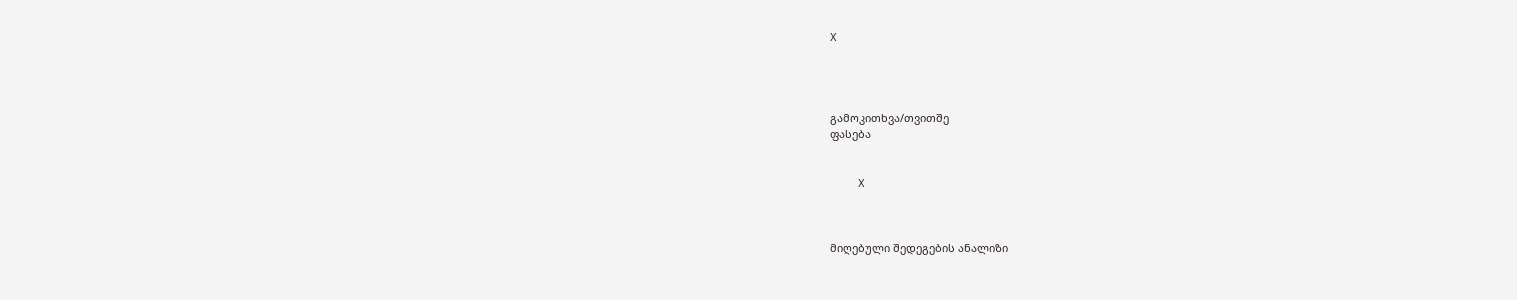X




გამოკითხვა/თვითშე
ფასება


    X



მიღებული შედეგების ანალიზი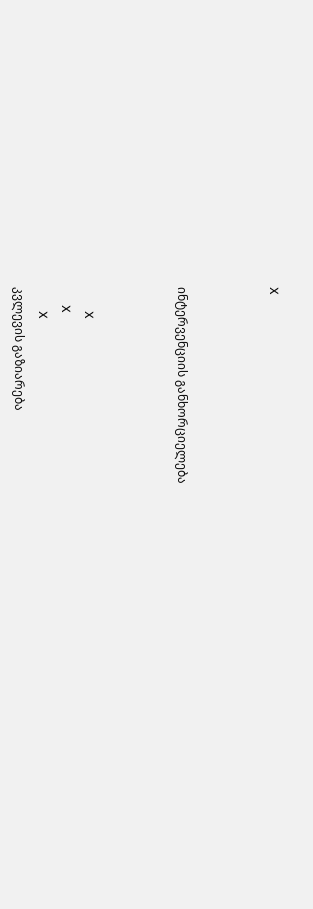X



ინტერვენციის განხორციელება



        X
      X
        X
კვლევის გაზიარება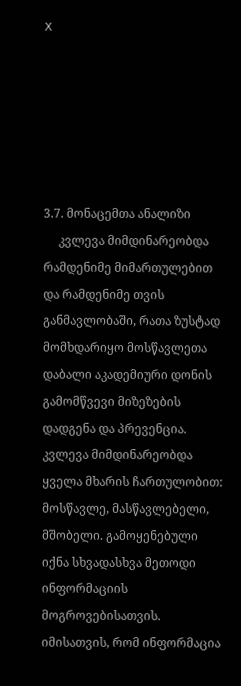X






3.7. მონაცემთა ანალიზი
     კვლევა მიმდინარეობდა რამდენიმე მიმართულებით და რამდენიმე თვის განმავლობაში, რათა ზუსტად მომხდარიყო მოსწავლეთა დაბალი აკადემიური დონის გამომწვევი მიზეზების დადგენა და პრევენცია. კვლევა მიმდინარეობდა ყველა მხარის ჩართულობით: მოსწავლე, მასწავლებელი, მშობელი. გამოყენებული იქნა სხვადასხვა მეთოდი ინფორმაციის მოგროვებისათვის. იმისათვის, რომ ინფორმაცია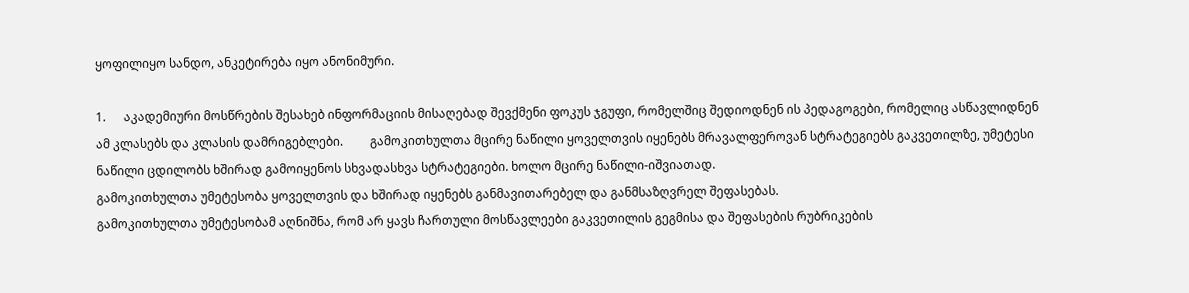ყოფილიყო სანდო, ანკეტირება იყო ანონიმური.

1.      აკადემიური მოსწრების შესახებ ინფორმაციის მისაღებად შევქმენი ფოკუს ჯგუფი, რომელშიც შედიოდნენ ის პედაგოგები, რომელიც ასწავლიდნენ ამ კლასებს და კლასის დამრიგებლები.         გამოკითხულთა მცირე ნაწილი ყოველთვის იყენებს მრავალფეროვან სტრატეგიებს გაკვეთილზე, უმეტესი ნაწილი ცდილობს ხშირად გამოიყენოს სხვადასხვა სტრატეგიები. ხოლო მცირე ნაწილი-იშვიათად.
გამოკითხულთა უმეტესობა ყოველთვის და ხშირად იყენებს განმავითარებელ და განმსაზღვრელ შეფასებას.
გამოკითხულთა უმეტესობამ აღნიშნა, რომ არ ყავს ჩართული მოსწავლეები გაკვეთილის გეგმისა და შეფასების რუბრიკების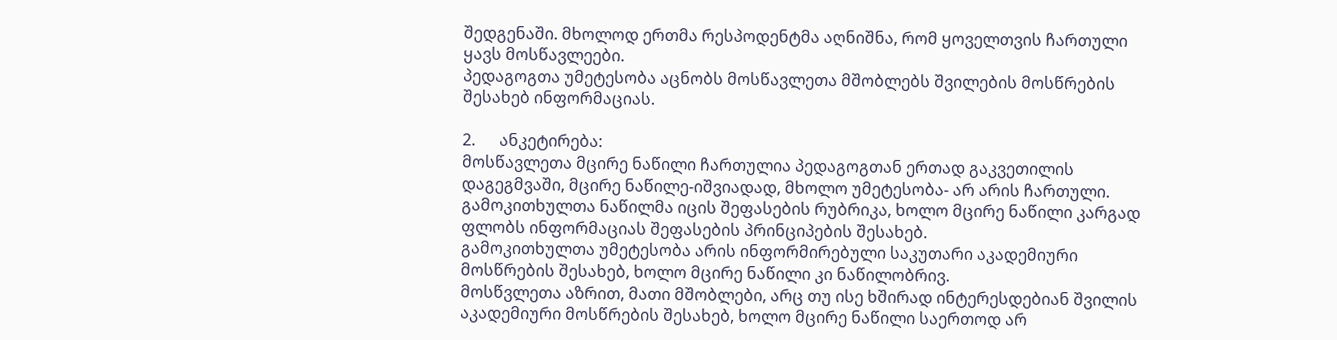შედგენაში. მხოლოდ ერთმა რესპოდენტმა აღნიშნა, რომ ყოველთვის ჩართული ყავს მოსწავლეები.
პედაგოგთა უმეტესობა აცნობს მოსწავლეთა მშობლებს შვილების მოსწრების შესახებ ინფორმაციას.

2.      ანკეტირება:
მოსწავლეთა მცირე ნაწილი ჩართულია პედაგოგთან ერთად გაკვეთილის დაგეგმვაში, მცირე ნაწილე-იშვიადად, მხოლო უმეტესობა- არ არის ჩართული.
გამოკითხულთა ნაწილმა იცის შეფასების რუბრიკა, ხოლო მცირე ნაწილი კარგად ფლობს ინფორმაციას შეფასების პრინციპების შესახებ.
გამოკითხულთა უმეტესობა არის ინფორმირებული საკუთარი აკადემიური მოსწრების შესახებ, ხოლო მცირე ნაწილი კი ნაწილობრივ.
მოსწვლეთა აზრით, მათი მშობლები, არც თუ ისე ხშირად ინტერესდებიან შვილის აკადემიური მოსწრების შესახებ, ხოლო მცირე ნაწილი საერთოდ არ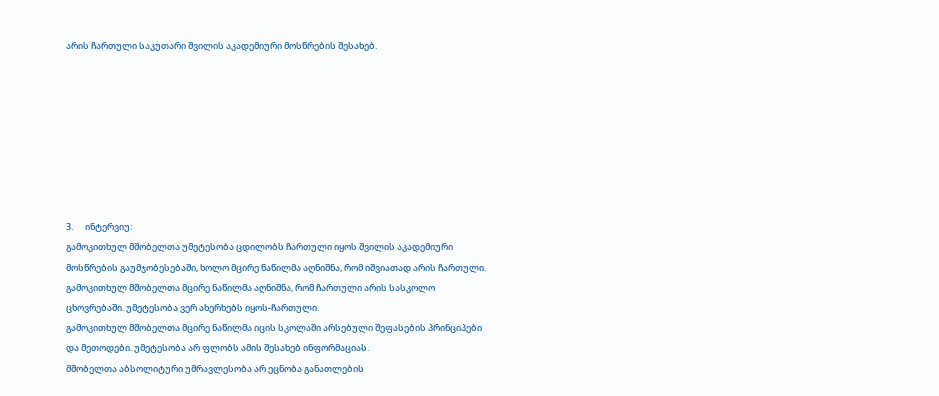არის ჩართული საკუთარი შვილის აკადემიური მოსწრების შესახებ.








3.      ინტერვიუ:
გამოკითხულ მშობელთა უმეტესობა ცდილობს ჩართული იყოს შვილის აკადემიური მოსწრების გაუმჯობესებაში, ხოლო მცირე ნაწილმა აღნიშნა, რომ იშვიათად არის ჩართული.
გამოკითხულ მშობელთა მცირე ნაწილმა აღნიშნა, რომ ჩართული არის სასკოლო ცხოვრებაში. უმეტესობა ვერ ახერხებს იყოს-ჩართული.
გამოკითხულ მშობელთა მცირე ნაწილმა იცის სკოლაში არსებული შეფასების პრინციპები და მეთოდები. უმეტესობა არ ფლობს ამის შესახებ ინფორმაციას.
მშობელთა აბსოლიტური უმრავლესობა არ ეცნობა განათლების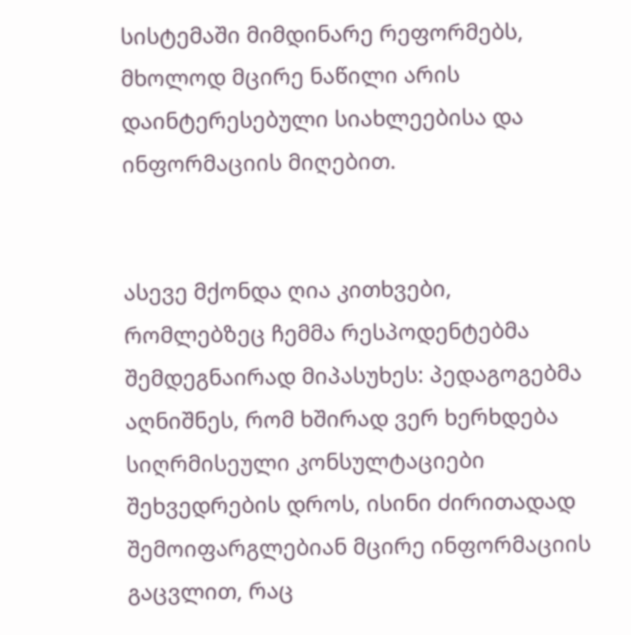სისტემაში მიმდინარე რეფორმებს, მხოლოდ მცირე ნაწილი არის დაინტერესებული სიახლეებისა და ინფორმაციის მიღებით.


ასევე მქონდა ღია კითხვები, რომლებზეც ჩემმა რესპოდენტებმა შემდეგნაირად მიპასუხეს: პედაგოგებმა აღნიშნეს, რომ ხშირად ვერ ხერხდება სიღრმისეული კონსულტაციები შეხვედრების დროს, ისინი ძირითადად შემოიფარგლებიან მცირე ინფორმაციის გაცვლით, რაც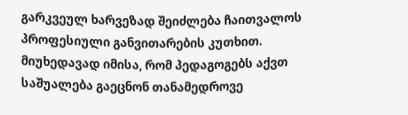გარკვეულ ხარვეზად შეიძლება ჩაითვალოს პროფესიული განვითარების კუთხით. მიუხედავად იმისა, რომ პედაგოგებს აქვთ საშუალება გაეცნონ თანამედროვე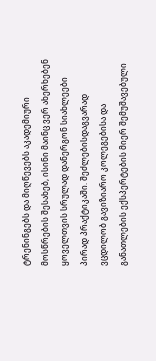ტრენინგებს და მიღწევებს აკადემიური მოსწრების შესახებ, ისინი მაინც ვერ ახერხებენ ყოველთვის სრულად დანერგონ სიახლეები პირად პრაქტიკაში. შეძლებისდაგვარად ვცდილობ გავიზიარო კოლეგებისა და განათლების ექსპერტების მიერ შემუშავებული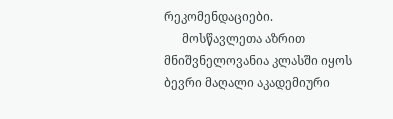რეკომენდაციები.
      მოსწავლეთა აზრით მნიშვნელოვანია კლასში იყოს ბევრი მაღალი აკადემიური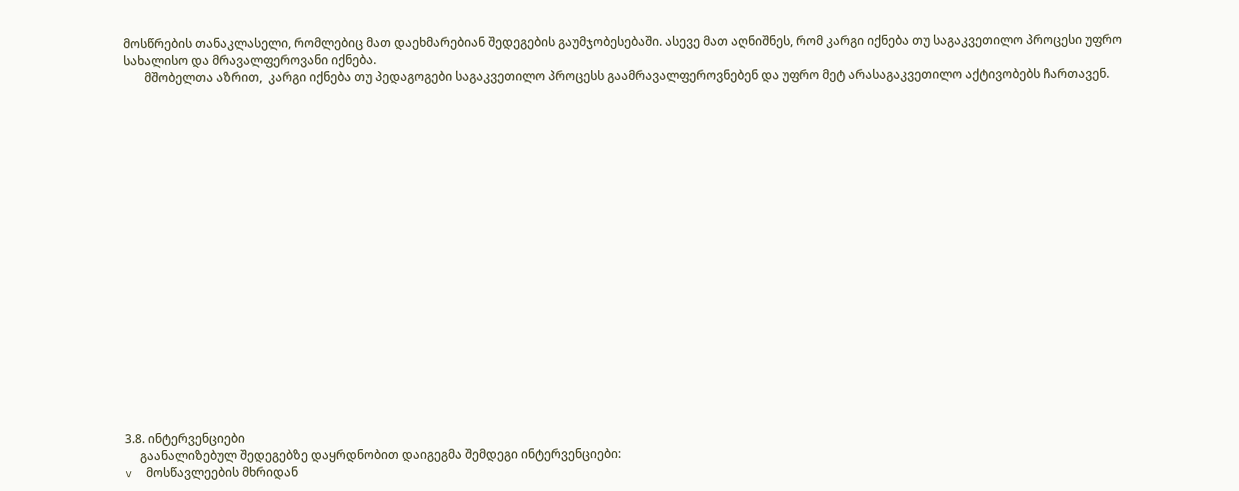მოსწრების თანაკლასელი, რომლებიც მათ დაეხმარებიან შედეგების გაუმჯობესებაში. ასევე მათ აღნიშნეს, რომ კარგი იქნება თუ საგაკვეთილო პროცესი უფრო სახალისო და მრავალფეროვანი იქნება.
       მშობელთა აზრით,  კარგი იქნება თუ პედაგოგები საგაკვეთილო პროცესს გაამრავალფეროვნებენ და უფრო მეტ არასაგაკვეთილო აქტივობებს ჩართავენ.




















3.8. ინტერვენციები
     გაანალიზებულ შედეგებზე დაყრდნობით დაიგეგმა შემდეგი ინტერვენციები:
v  მოსწავლეების მხრიდან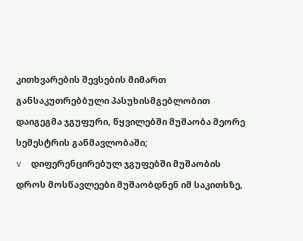კითხვარების შევსების მიმართ განსაკუთრებბული პასუხისმგებლობით დაიგეგმა ჯგუფური, წყვილებში მუშაობა მეორე სემესტრის განმავლობაში;
v  დიფერენცირებულ ჯგუფებში მუშაობის დროს მოსწავლეები მუშაობდნენ იმ საკითხზე,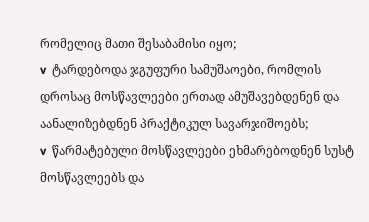რომელიც მათი შესაბამისი იყო;
v  ტარდებოდა ჯგუფური სამუშაოები, რომლის დროსაც მოსწავლეები ერთად ამუშავებდენენ და აანალიზებდნენ პრაქტიკულ სავარჯიშოებს;
v  წარმატებული მოსწავლეები ეხმარებოდნენ სუსტ მოსწავლეებს და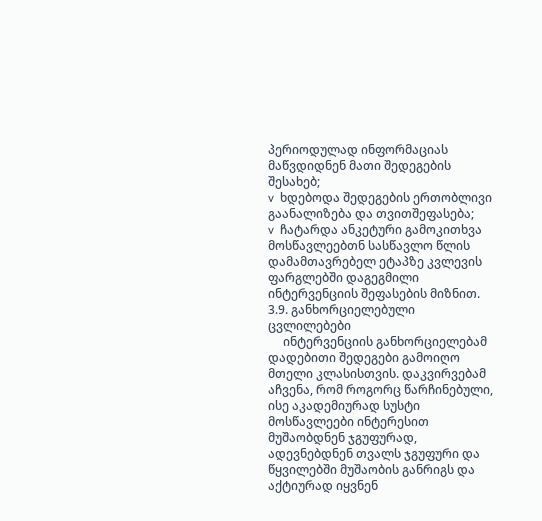პერიოდულად ინფორმაციას მაწვდიდნენ მათი შედეგების შესახებ;
v  ხდებოდა შედეგების ერთობლივი გაანალიზება და თვითშეფასება;
v  ჩატარდა ანკეტური გამოკითხვა მოსწავლეებთნ სასწავლო წლის დამამთავრებელ ეტაპზე კვლევის ფარგლებში დაგეგმილი ინტერვენციის შეფასების მიზნით.
3.9. განხორციელებული ცვლილებები
     ინტერვენციის განხორციელებამ დადებითი შედეგები გამოიღო მთელი კლასისთვის. დაკვირვებამ აჩვენა, რომ როგორც წარჩინებული, ისე აკადემიურად სუსტი მოსწავლეები ინტერესით მუშაობდნენ ჯგუფურად, ადევნებდნენ თვალს ჯგუფური და წყვილებში მუშაობის განრიგს და აქტიურად იყვნენ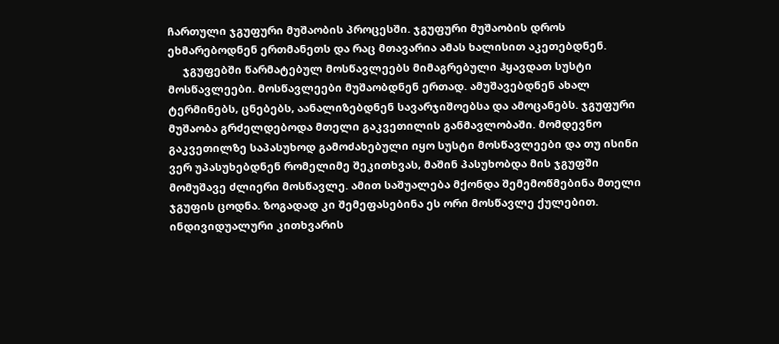ჩართული ჯგუფური მუშაობის პროცესში. ჯგუფური მუშაობის დროს ეხმარებოდნენ ერთმანეთს და რაც მთავარია ამას ხალისით აკეთებდნენ.
     ჯგუფებში წარმატებულ მოსწავლეებს მიმაგრებული ჰყავდათ სუსტი მოსწავლეები. მოსწავლეები მუშაობდნენ ერთად. ამუშავებდნენ ახალ ტერმინებს, ცნებებს, აანალიზებდნენ სავარჯიშოებსა და ამოცანებს. ჯგუფური მუშაობა გრძელდებოდა მთელი გაკვეთილის განმავლობაში. მომდევნო გაკვეთილზე საპასუხოდ გამოძახებული იყო სუსტი მოსწავლეები და თუ ისინი ვერ უპასუხებდნენ რომელიმე შეკითხვას, მაშინ პასუხობდა მის ჯგუფში მომუშავე ძლიერი მოსწავლე. ამით საშუალება მქონდა შემემოწმებინა მთელი ჯგუფის ცოდნა. ზოგადად კი შემეფასებინა ეს ორი მოსწავლე ქულებით. ინდივიდუალური კითხვარის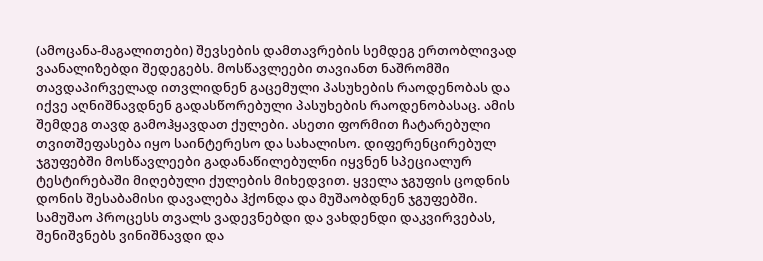(ამოცანა-მაგალითები) შევსების დამთავრების სემდეგ ერთობლივად ვაანალიზებდი შედეგებს. მოსწავლეები თავიანთ ნაშრომში თავდაპირველად ითვლიდნენ გაცემული პასუხების რაოდენობას და იქვე აღნიშნავდნენ გადასწორებული პასუხების რაოდენობასაც. ამის შემდეგ თავდ გამოჰყავდათ ქულები. ასეთი ფორმით ჩატარებული თვითშეფასება იყო საინტერესო და სახალისო. დიფერენცირებულ ჯგუფებში მოსწავლეები გადანაწილებულნი იყვნენ სპეციალურ ტესტირებაში მიღებული ქულების მიხედვით. ყველა ჯგუფის ცოდნის დონის შესაბამისი დავალება ჰქონდა და მუშაობდნენ ჯგუფებში. სამუშაო პროცესს თვალს ვადევნებდი და ვახდენდი დაკვირვებას, შენიშვნებს ვინიშნავდი და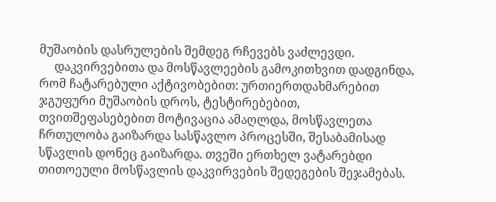მუშაობის დასრულების შემდეგ რჩევებს ვაძლევდი.
     დაკვირვებითა და მოსწავლეების გამოკითხვით დადგინდა, რომ ჩატარებული აქტივობებით: ურთიერთდახმარებით ჯგუფური მუშაობის დროს, ტესტირებებით, თვითშეფასებებით მოტივაცია ამაღლდა, მოსწავლეთა ჩრთულობა გაიზარდა სასწავლო პროცესში, შესაბამისად სწავლის დონეც გაიზარდა. თვეში ერთხელ ვატარებდი თითოეული მოსწავლის დაკვირვების შედეგების შეჯამებას.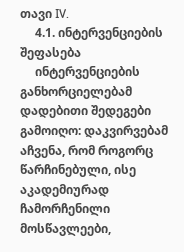თავი IV.
     4.1. ინტერვენციების შეფასება
     ინტერვენციების განხორციელებამ დადებითი შედეგები გამოიღო: დაკვირვებამ აჩვენა, რომ როგორც წარჩინებული, ისე აკადემიურად ჩამორჩენილი მოსწავლეები,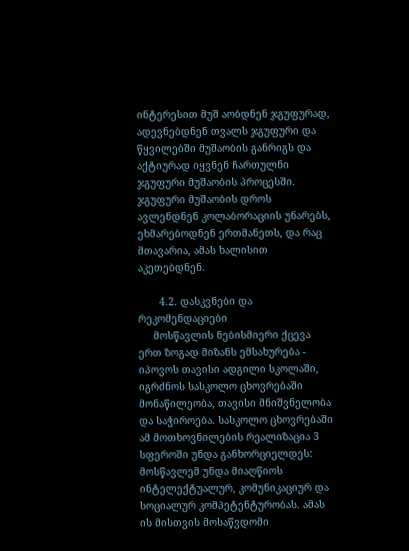ინტერესით მუშ აობდნენ ჯგუფურად, ადევნებდნენ თვალს ჯგუფური და წყვილებში მუშაობის განრიგს და აქტიურად იყვნენ ჩართულნი ჯგუფური მუშაობის პროცესში. ჯგუფური მუშაობის დროს ავლენდნენ კოლაბორაციის უნარებს, ეხმარებოდნენ ერთმანეთს, და რაც მთავარია, ამას ხალისით აკეთებდნენ.

       4.2. დასკვნები და რეკომენდაციები
     მოსწავლის ნებისმიერი ქცევა ერთ ზოგად მიზანს ემსახურება - იპოვოს თავისი ადგილი სკოლაში, იგრძნოს სასკოლო ცხოვრებაში მონაწილეობა, თავისი მნიშვნელობა და საჭიროება. სასკოლო ცხოვრებაში ამ მოთხოვნილების რეალიზაცია 3 სფეროში უნდა განხორციელდეს: მოსწავლემ უნდა მიაღწიოს ინტელექტუალურ, კომუნიკაციურ და სოციალურ კომპეტენტურობას. ამას ის მისთვის მოსაწვდომი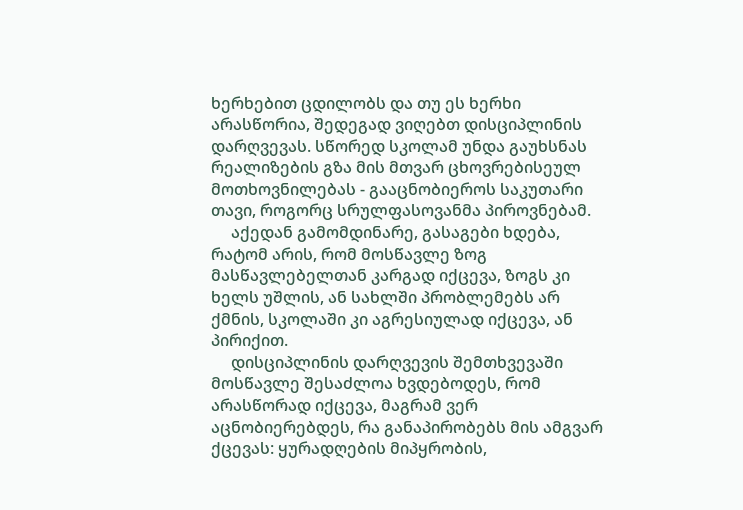ხერხებით ცდილობს და თუ ეს ხერხი არასწორია, შედეგად ვიღებთ დისციპლინის დარღვევას. სწორედ სკოლამ უნდა გაუხსნას რეალიზების გზა მის მთვარ ცხოვრებისეულ მოთხოვნილებას - გააცნობიეროს საკუთარი თავი, როგორც სრულფასოვანმა პიროვნებამ.
     აქედან გამომდინარე, გასაგები ხდება, რატომ არის, რომ მოსწავლე ზოგ მასწავლებელთან კარგად იქცევა, ზოგს კი ხელს უშლის, ან სახლში პრობლემებს არ ქმნის, სკოლაში კი აგრესიულად იქცევა, ან პირიქით.
     დისციპლინის დარღვევის შემთხვევაში მოსწავლე შესაძლოა ხვდებოდეს, რომ არასწორად იქცევა, მაგრამ ვერ აცნობიერებდეს, რა განაპირობებს მის ამგვარ ქცევას: ყურადღების მიპყრობის,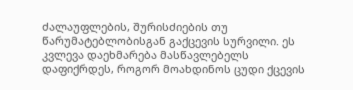ძალაუფლების, შურისძიების თუ წარუმატებლობისგან გაქცევის სურვილი. ეს კვლევა დაეხმარება მასწავლებელს დაფიქრდეს, როგორ მოახდინოს ცუდი ქცევის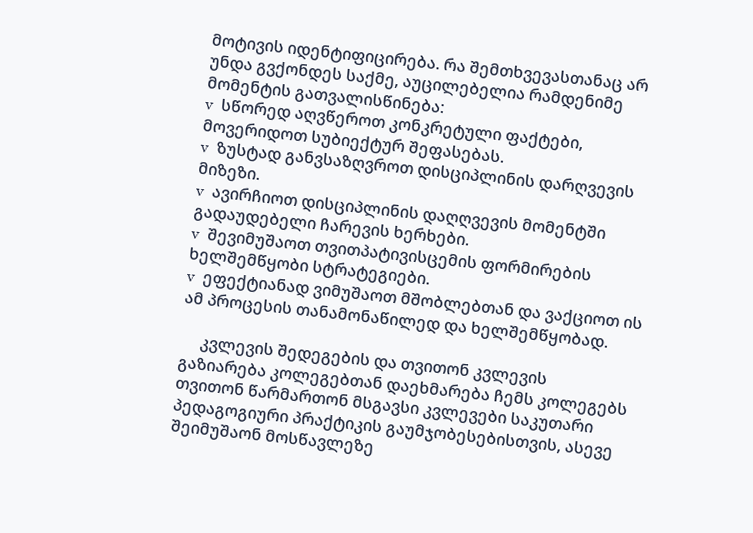მოტივის იდენტიფიცირება. რა შემთხვევასთანაც არ უნდა გვქონდეს საქმე, აუცილებელია რამდენიმე მომენტის გათვალისწინება:
v  სწორედ აღვწეროთ კონკრეტული ფაქტები, მოვერიდოთ სუბიექტურ შეფასებას.
v  ზუსტად განვსაზღვროთ დისციპლინის დარღვევის მიზეზი.
v  ავირჩიოთ დისციპლინის დაღღვევის მომენტში გადაუდებელი ჩარევის ხერხები.
v  შევიმუშაოთ თვითპატივისცემის ფორმირების ხელშემწყობი სტრატეგიები.
v  ეფექტიანად ვიმუშაოთ მშობლებთან და ვაქციოთ ის ამ პროცესის თანამონაწილედ და ხელშემწყობად.

     კვლევის შედეგების და თვითონ კვლევის გაზიარება კოლეგებთან დაეხმარება ჩემს კოლეგებს თვითონ წარმართონ მსგავსი კვლევები საკუთარი პედაგოგიური პრაქტიკის გაუმჯობესებისთვის, ასევე შეიმუშაონ მოსწავლეზე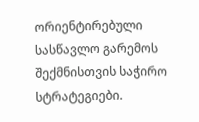ორიენტირებული სასწავლო გარემოს შექმნისთვის საჭირო სტრატეგიები.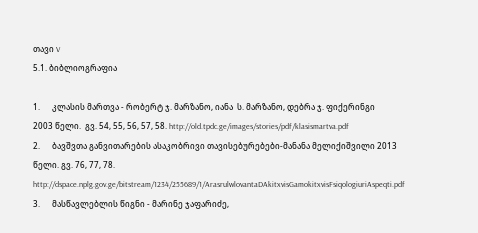თავი V
5.1. ბიბლიოგრაფია

1.      კლასის მართვა - რობერტ ჯ. მარზანო, იანა  ს. მარზანო, დებრა ჯ. ფიქერინგი
2003 წელი.  გვ. 54, 55, 56, 57, 58. http://old.tpdc.ge/images/stories/pdf/klasismartva.pdf
2.      ბავშვთა განვითარების ასაკობრივი თავისებურებები-მანანა მელიქიშვილი 2013 წელი. გვ. 76, 77, 78. http://dspace.nplg.gov.ge/bitstream/1234/255689/1/ArasrulwlovantaDAkitxvisGamokitxvisFsiqologiuriAspeqti.pdf
3.      მასწავლებლის წიგნი - მარინე ჯაფარიძე,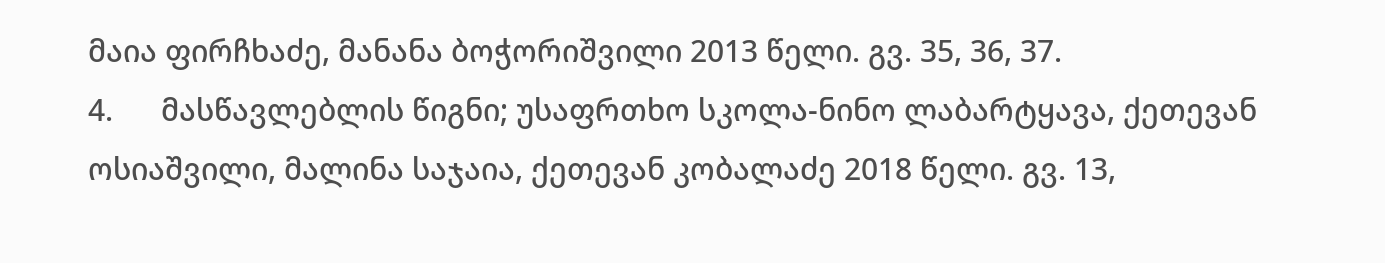მაია ფირჩხაძე, მანანა ბოჭორიშვილი 2013 წელი. გვ. 35, 36, 37.
4.      მასწავლებლის წიგნი; უსაფრთხო სკოლა-ნინო ლაბარტყავა, ქეთევან ოსიაშვილი, მალინა საჯაია, ქეთევან კობალაძე 2018 წელი. გვ. 13,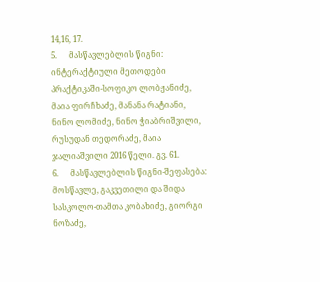14,16, 17.
5.      მასწავლებლის წიგნი: ინტერაქტიული მეთოდები პრაქტიკაში-სოფიკო ლობჟანიძე, მაია ფირჩხაძე, მანანა რატიანი, ნინო ლომიძე, ნინო ჭიაბრიშვილი, რუსუდან თედორაძე, მაია ჯალიაშვილი 2016 წელი. გვ. 61.
6.      მასწავლებლის წიგნი-შეფასება: მოსწავლე, გაკვეთილი და შიდა სასკოლო-თამთა კობახიძე, გიორგი ნოზაძე,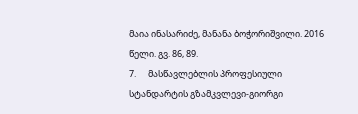მაია ინასარიძე, მანანა ბოჭორიშვილი. 2016 წელი. გვ. 86, 89.
7.      მასწავლებლის პროფესიული სტანდარტის გზამკვლევი-გიორგი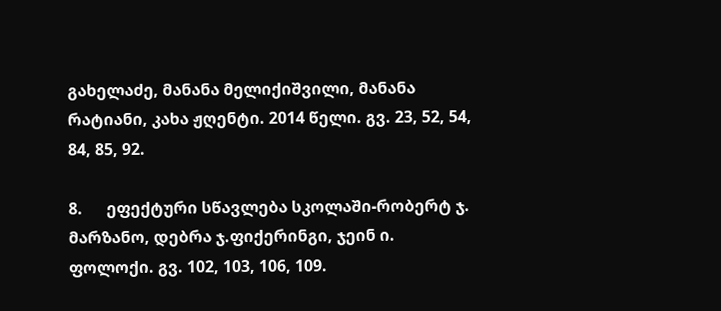გახელაძე, მანანა მელიქიშვილი, მანანა რატიანი, კახა ჟღენტი. 2014 წელი. გვ. 23, 52, 54, 84, 85, 92.

8.      ეფექტური სწავლება სკოლაში-რობერტ ჯ. მარზანო, დებრა ჯ.ფიქერინგი, ჯეინ ი. ფოლოქი. გვ. 102, 103, 106, 109.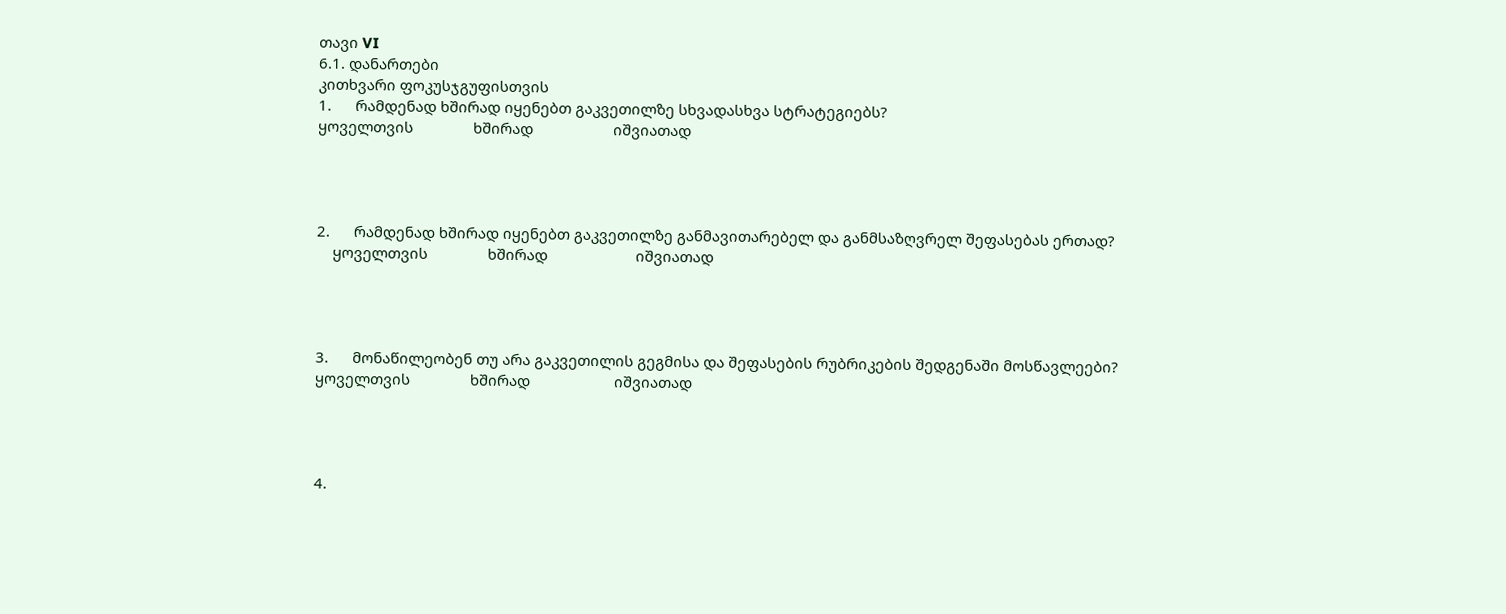თავი VI
6.1. დანართები
კითხვარი ფოკუსჯგუფისთვის
1.      რამდენად ხშირად იყენებთ გაკვეთილზე სხვადასხვა სტრატეგიებს?
ყოველთვის               ხშირად                    იშვიათად




2.      რამდენად ხშირად იყენებთ გაკვეთილზე განმავითარებელ და განმსაზღვრელ შეფასებას ერთად?
    ყოველთვის               ხშირად                      იშვიათად




3.      მონაწილეობენ თუ არა გაკვეთილის გეგმისა და შეფასების რუბრიკების შედგენაში მოსწავლეები?
ყოველთვის               ხშირად                     იშვიათად




4.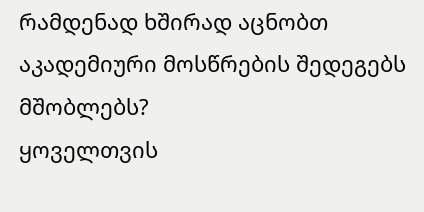რამდენად ხშირად აცნობთ აკადემიური მოსწრების შედეგებს მშობლებს?
ყოველთვის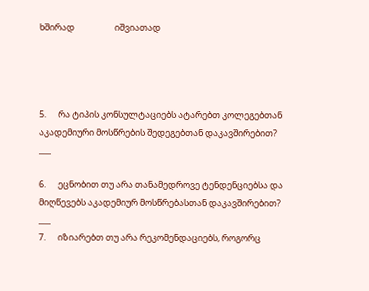ხშირად                    იშვიათად




5.      რა ტიპის კონსულტაციებს ატარებთ კოლეგებთან აკადემიური მოსწრების შედეგებთან დაკავშირებით?
___

6.      ეცნობით თუ არა თანამედროვე ტენდენციებსა და მიღწევებს აკადემიურ მოსწრებასთან დაკავშირებით?
___
7.      იზიარებთ თუ არა რეკომენდაციებს, როგორც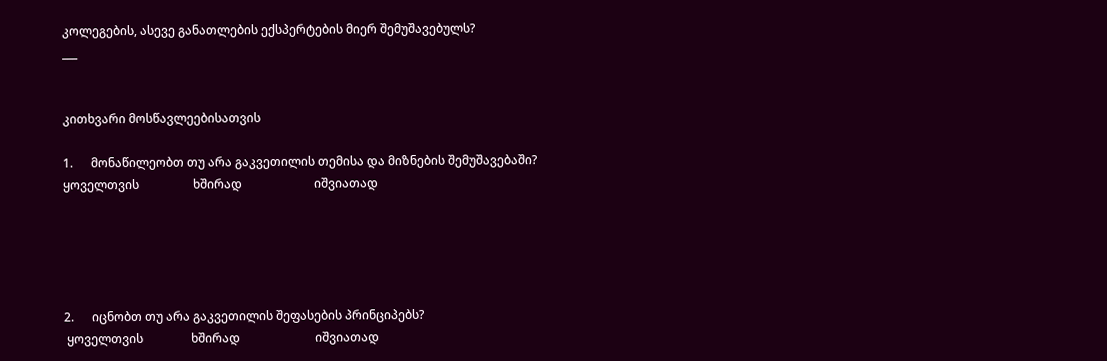კოლეგების, ასევე განათლების ექსპერტების მიერ შემუშავებულს?
___


კითხვარი მოსწავლეებისათვის

1.      მონაწილეობთ თუ არა გაკვეთილის თემისა და მიზნების შემუშავებაში?
ყოველთვის                  ხშირად                        იშვიათად





2.      იცნობთ თუ არა გაკვეთილის შეფასების პრინციპებს?
 ყოველთვის                ხშირად                         იშვიათად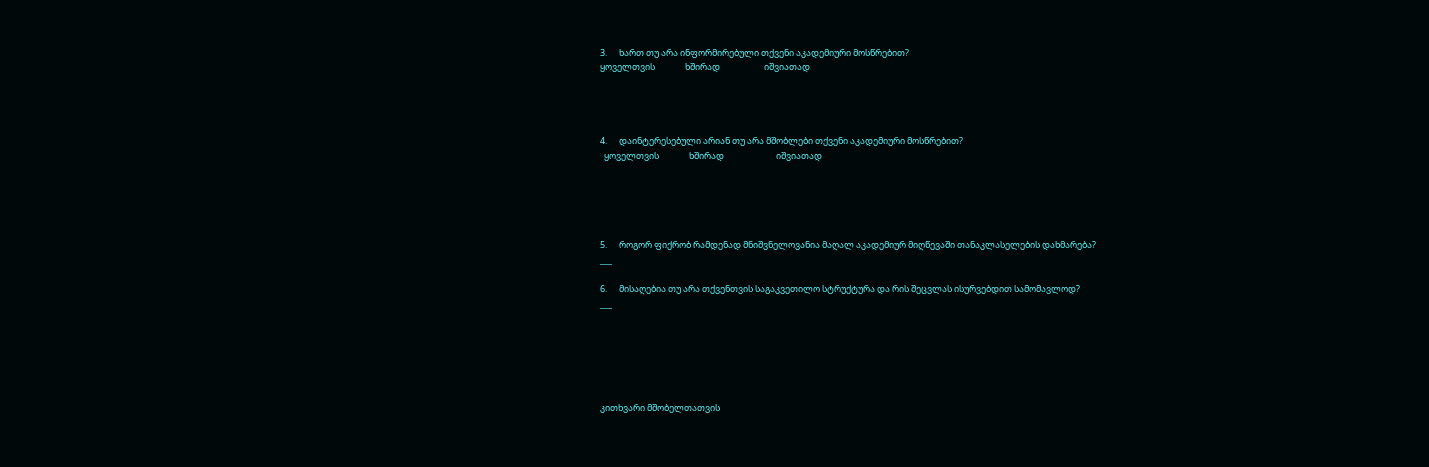3.      ხართ თუ არა ინფორმირებული თქვენი აკადემიური მოსწრებით?
ყოველთვის               ხშირად                      იშვიათად




4.      დაინტერესებული არიან თუ არა მშობლები თქვენი აკადემიური მოსწრებით?
  ყოველთვის               ხშირად                          იშვიათად





5.      როგორ ფიქრობ რამდენად მნიშვნელოვანია მაღალ აკადემიურ მიღწევაში თანაკლასელების დახმარება?
___

6.      მისაღებია თუ არა თქვენთვის საგაკვეთილო სტრუქტურა და რის შეცვლას ისურვებდით სამომავლოდ?
___






კითხვარი მშობელთათვის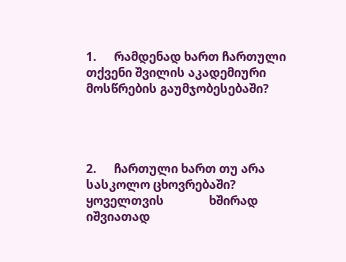1.      რამდენად ხართ ჩართული თქვენი შვილის აკადემიური მოსწრების გაუმჯობესებაში?




2.      ჩართული ხართ თუ არა სასკოლო ცხოვრებაში?
ყოველთვის               ხშირად                  იშვიათად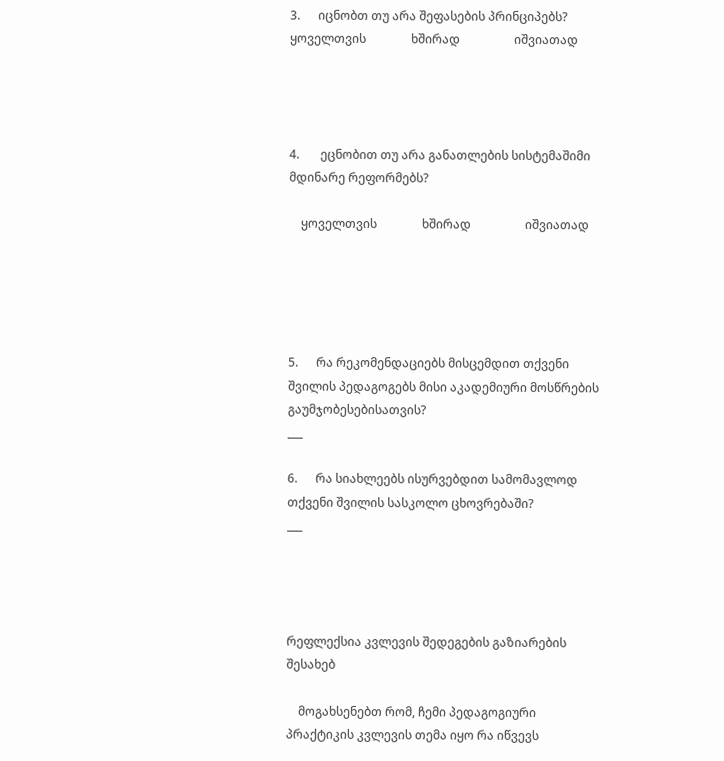3.      იცნობთ თუ არა შეფასების პრინციპებს?
ყოველთვის               ხშირად                  იშვიათად




4.       ეცნობით თუ არა განათლების სისტემაშიმი მდინარე რეფორმებს?

    ყოველთვის               ხშირად                  იშვიათად





5.      რა რეკომენდაციებს მისცემდით თქვენი შვილის პედაგოგებს მისი აკადემიური მოსწრების გაუმჯობესებისათვის?
___

6.      რა სიახლეებს ისურვებდით სამომავლოდ თქვენი შვილის სასკოლო ცხოვრებაში?
___




რეფლექსია კვლევის შედეგების გაზიარების შესახებ

    მოგახსენებთ რომ, ჩემი პედაგოგიური პრაქტიკის კვლევის თემა იყო რა იწვევს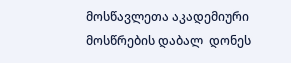მოსწავლეთა აკადემიური მოსწრების დაბალ  დონეს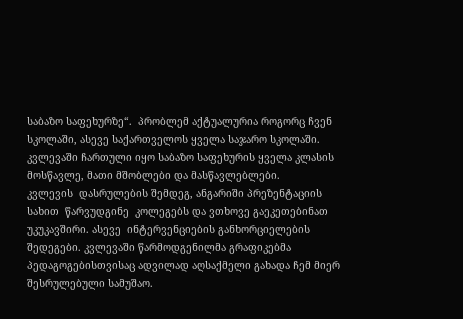საბაზო საფეხურზე“.  პრობლემ აქტუალურია როგორც ჩვენ სკოლაში, ასევე საქართველოს ყველა საჯარო სკოლაში. კვლევაში ჩართული იყო საბაზო საფეხურის ყველა კლასის მოსწავლე, მათი მშობლები და მასწავლებლები.
კვლევის  დასრულების შემდეგ, ანგარიში პრეზენტაციის სახით  წარვუდგინე  კოლეგებს და ვთხოვე გაეკეთებინათ უკუკავშირი. ასევე  ინტერვენციების განხორციელების შედეგები. კვლევაში წარმოდგენილმა გრაფიკებმა პედაგოგებისთვისაც ადვილად აღსაქმელი გახადა ჩემ მიერ შესრულებული სამუშაო.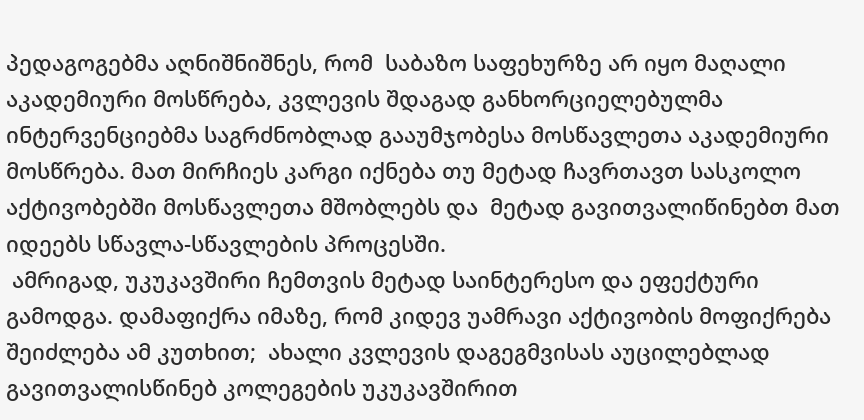პედაგოგებმა აღნიშნიშნეს, რომ  საბაზო საფეხურზე არ იყო მაღალი აკადემიური მოსწრება, კვლევის შდაგად განხორციელებულმა ინტერვენციებმა საგრძნობლად გააუმჯობესა მოსწავლეთა აკადემიური მოსწრება. მათ მირჩიეს კარგი იქნება თუ მეტად ჩავრთავთ სასკოლო აქტივობებში მოსწავლეთა მშობლებს და  მეტად გავითვალიწინებთ მათ იდეებს სწავლა-სწავლების პროცესში.
 ამრიგად, უკუკავშირი ჩემთვის მეტად საინტერესო და ეფექტური გამოდგა. დამაფიქრა იმაზე, რომ კიდევ უამრავი აქტივობის მოფიქრება შეიძლება ამ კუთხით;  ახალი კვლევის დაგეგმვისას აუცილებლად გავითვალისწინებ კოლეგების უკუკავშირით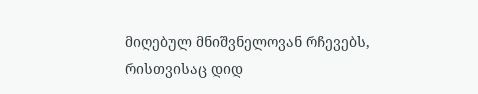მიღებულ მნიშვნელოვან რჩევებს, რისთვისაც დიდ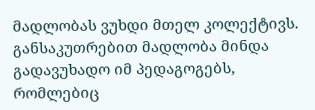მადლობას ვუხდი მთელ კოლექტივს. განსაკუთრებით მადლობა მინდა გადავუხადო იმ პედაგოგებს, რომლებიც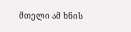მთელი ამ ხნის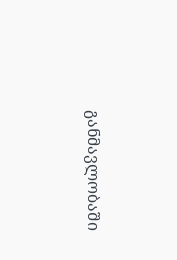განმავლობაში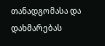თანადგომასა და დახმარებას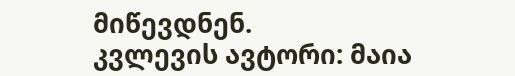მიწევდნენ.
კვლევის ავტორი: მაია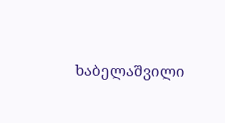ხაბელაშვილი